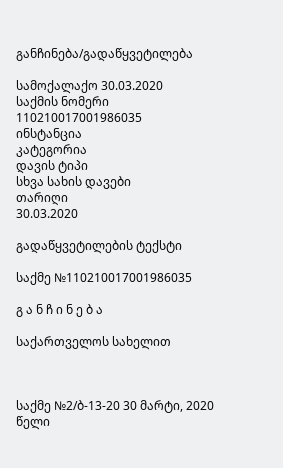განჩინება/გადაწყვეტილება

სამოქალაქო 30.03.2020
საქმის ნომერი
110210017001986035
ინსტანცია
კატეგორია
დავის ტიპი
სხვა სახის დავები
თარიღი
30.03.2020

გადაწყვეტილების ტექსტი

საქმე №110210017001986035

გ ა ნ ჩ ი ნ ე ბ ა

საქართველოს სახელით



საქმე №2/ბ-13-20 30 მარტი, 2020 წელი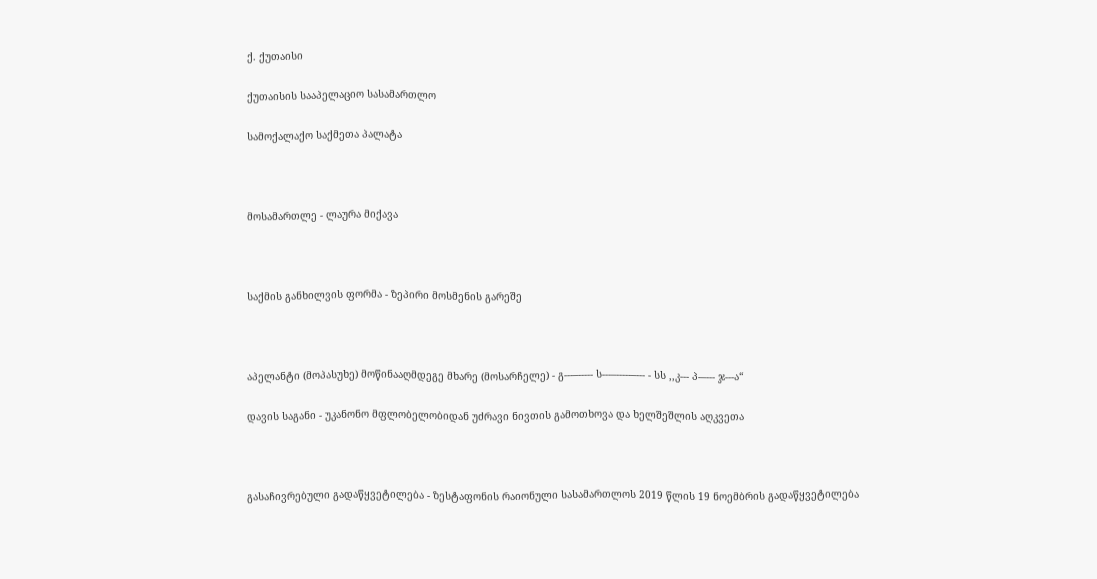ქ. ქუთაისი

ქუთაისის სააპელაციო სასამართლო

სამოქალაქო საქმეთა პალატა



მოსამართლე - ლაურა მიქავა



საქმის განხილვის ფორმა - ზეპირი მოსმენის გარეშე



აპელანტი (მოპასუხე) მოწინააღმდეგე მხარე (მოსარჩელე) - გ---–----- ს---–-----–--- - სს ,,კ--- პ-–--- ჯ---ა“

დავის საგანი - უკანონო მფლობელობიდან უძრავი ნივთის გამოთხოვა და ხელშეშლის აღკვეთა



გასაჩივრებული გადაწყვეტილება - ზესტაფონის რაიონული სასამართლოს 2019 წლის 19 ნოემბრის გადაწყვეტილება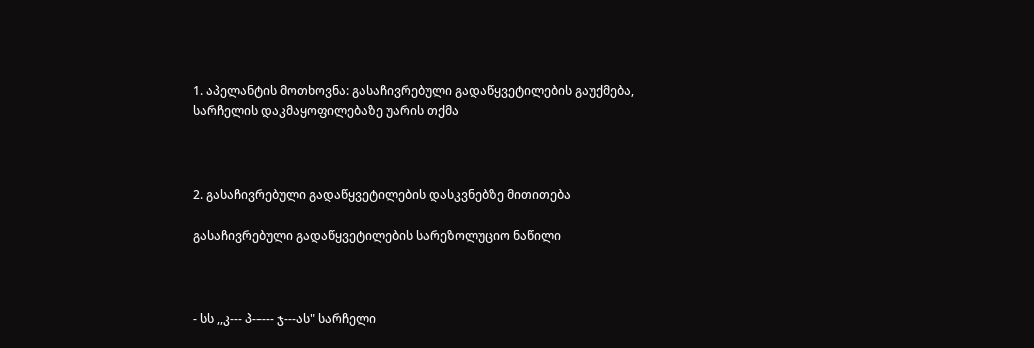1. აპელანტის მოთხოვნა: გასაჩივრებული გადაწყვეტილების გაუქმება, სარჩელის დაკმაყოფილებაზე უარის თქმა



2. გასაჩივრებული გადაწყვეტილების დასკვნებზე მითითება

გასაჩივრებული გადაწყვეტილების სარეზოლუციო ნაწილი



- სს ,,კ--- პ-–--- ჯ---ას" სარჩელი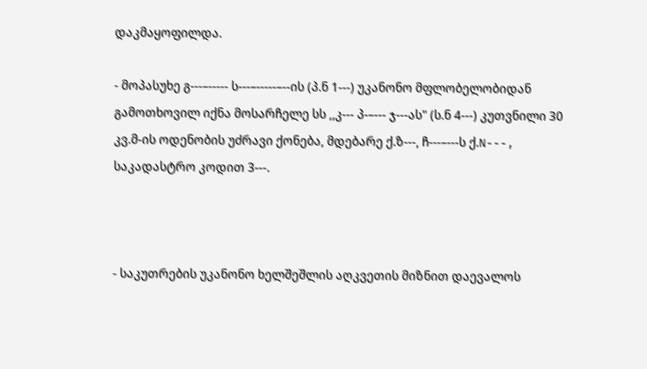დაკმაყოფილდა.

- მოპასუხე გ---–----- ს---–-----–--ის (პ.ნ 1---) უკანონო მფლობელობიდან გამოთხოვილ იქნა მოსარჩელე სს ,,კ--- პ-–--- ჯ---ას" (ს.ნ 4---) კუთვნილი 30 კვ.მ-ის ოდენობის უძრავი ქონება, მდებარე ქ.ზ---, ჩ---–---ს ქ.N---, საკადასტრო კოდით 3---.



- საკუთრების უკანონო ხელშეშლის აღკვეთის მიზნით დაევალოს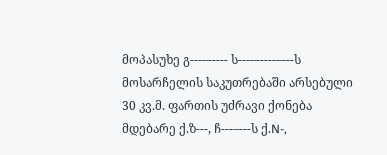მოპასუხე გ---–----- ს---–-----–---ს მოსარჩელის საკუთრებაში არსებული 30 კვ.მ. ფართის უძრავი ქონება მდებარე ქ.ზ---, ჩ---–---ს ქ.N-,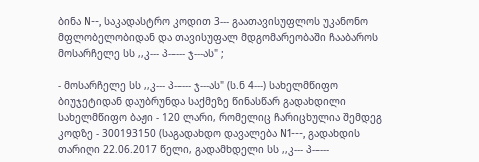ბინა N--, საკადასტრო კოდით 3--- გაათავისუფლოს უკანონო მფლობელობიდან და თავისუფალ მდგომარეობაში ჩააბაროს მოსარჩელე სს ,,კ--- პ-–--- ჯ---ას" ;

- მოსარჩელე სს ,,კ--- პ-–--- ჯ---ას" (ს.ნ 4---) სახელმწიფო ბიუჯეტიდან დაუბრუნდა საქმეზე წინასწარ გადახდილი სახელმწიფო ბაჟი - 120 ლარი, რომელიც ჩარიცხულია შემდეგ კოდზე - 300193150 (საგადახდო დავალება N1---, გადახდის თარიღი 22.06.2017 წელი, გადამხდელი სს ,,კ--- პ-–---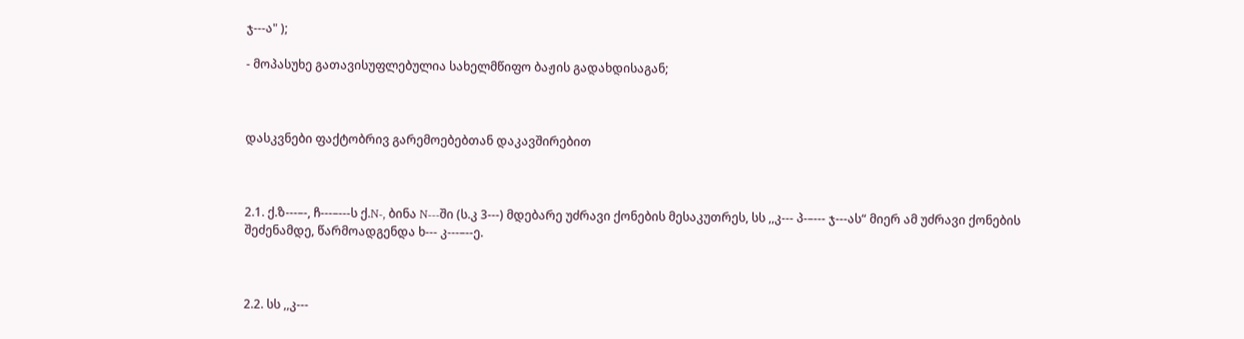ჯ---ა" );

- მოპასუხე გათავისუფლებულია სახელმწიფო ბაჟის გადახდისაგან;



დასკვნები ფაქტობრივ გარემოებებთან დაკავშირებით



2.1. ქ.ზ---–-, ჩ---–---ს ქ.N-, ბინა N---ში (ს.კ 3---) მდებარე უძრავი ქონების მესაკუთრეს, სს ,,კ--- პ-–--- ჯ---ას“ მიერ ამ უძრავი ქონების შეძენამდე, წარმოადგენდა ხ--- კ---–--ე.



2.2. სს ,,კ---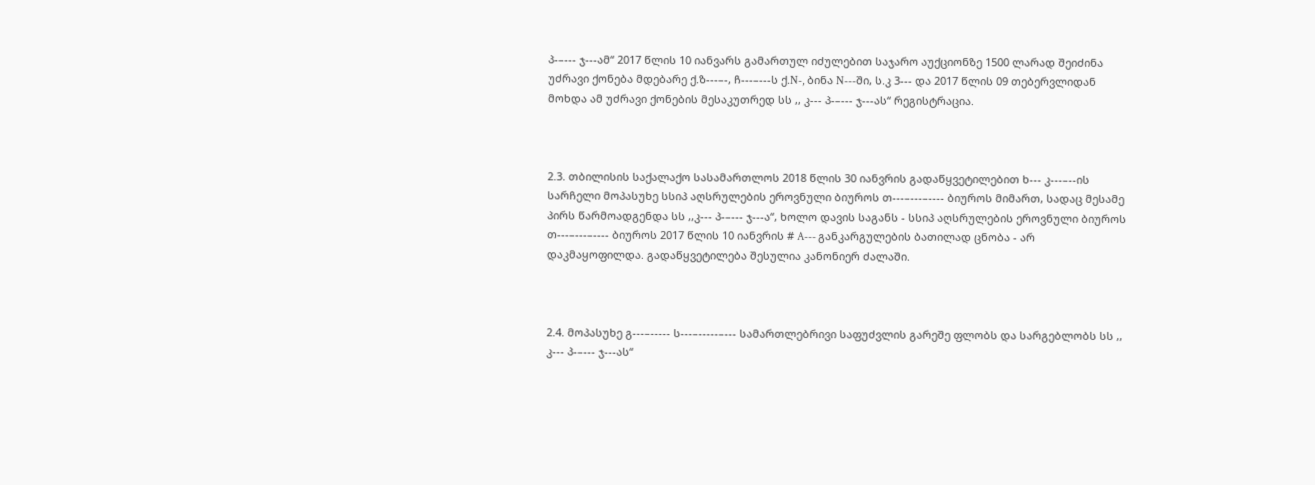პ-–--- ჯ---ამ“ 2017 წლის 10 იანვარს გამართულ იძულებით საჯარო აუქციონზე 1500 ლარად შეიძინა უძრავი ქონება მდებარე ქ.ზ---–-, ჩ---–---ს ქ.N-, ბინა N---ში, ს.კ 3--- და 2017 წლის 09 თებერვლიდან მოხდა ამ უძრავი ქონების მესაკუთრედ სს ,, კ--- პ-–--- ჯ---ას“ რეგისტრაცია.



2.3. თბილისის საქალაქო სასამართლოს 2018 წლის 30 იანვრის გადაწყვეტილებით ხ--- კ---–--ის სარჩელი მოპასუხე სსიპ აღსრულების ეროვნული ბიუროს თ---–---–---- ბიუროს მიმართ, სადაც მესამე პირს წარმოადგენდა სს ,,კ--- პ-–--- ჯ---ა“, ხოლო დავის საგანს - სსიპ აღსრულების ეროვნული ბიუროს თ---–---–---- ბიუროს 2017 წლის 10 იანვრის # A--- განკარგულების ბათილად ცნობა - არ დაკმაყოფილდა. გადაწყვეტილება შესულია კანონიერ ძალაში.



2.4. მოპასუხე გ---–----- ს---–-----–--- სამართლებრივი საფუძვლის გარეშე ფლობს და სარგებლობს სს ,, კ--- პ-–--- ჯ---ას“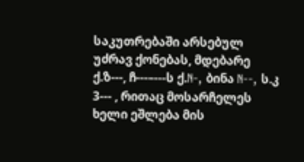საკუთრებაში არსებულ უძრავ ქონებას, მდებარე ქ.ზ---, ჩ---–---ს ქ.N-, ბინა N--, ს.კ 3--- , რითაც მოსარჩელეს ხელი ეშლება მის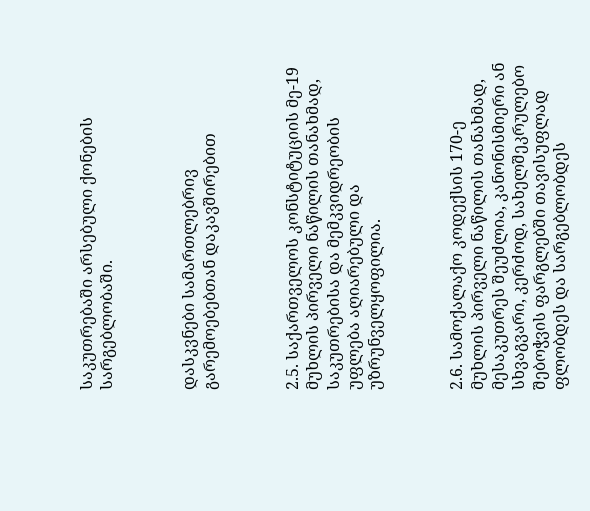საკუთრებაში არსებული ქონების სარგებლობაში.



დასკვნები სამართლებრივ გარემოებებთან დაკავშირებით



2.5. საქართველოს კონსტიტუციის მე-19 მუხლის პირველი ნაწილის თანახმად, საკუთრებისა და მემკვიდრეობის უფლება აღიარებული და უზრუნველყოფილია.



2.6. სამოქალაქო კოდექსის 170-ე მუხლის პირველი ნაწილის თანახმად, მესაკუთრეს შეუძლია, კანონისმიერი ან სხვაგვარი, კერძოდ, სახელშეკრულებო შებოჭვის ფარგლებში თავისუფლად ფლობდეს და სარგებლობდეს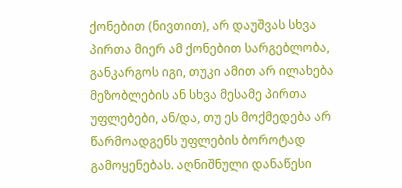ქონებით (ნივთით), არ დაუშვას სხვა პირთა მიერ ამ ქონებით სარგებლობა, განკარგოს იგი, თუკი ამით არ ილახება მეზობლების ან სხვა მესამე პირთა უფლებები, ან/და, თუ ეს მოქმედება არ წარმოადგენს უფლების ბოროტად გამოყენებას. აღნიშნული დანაწესი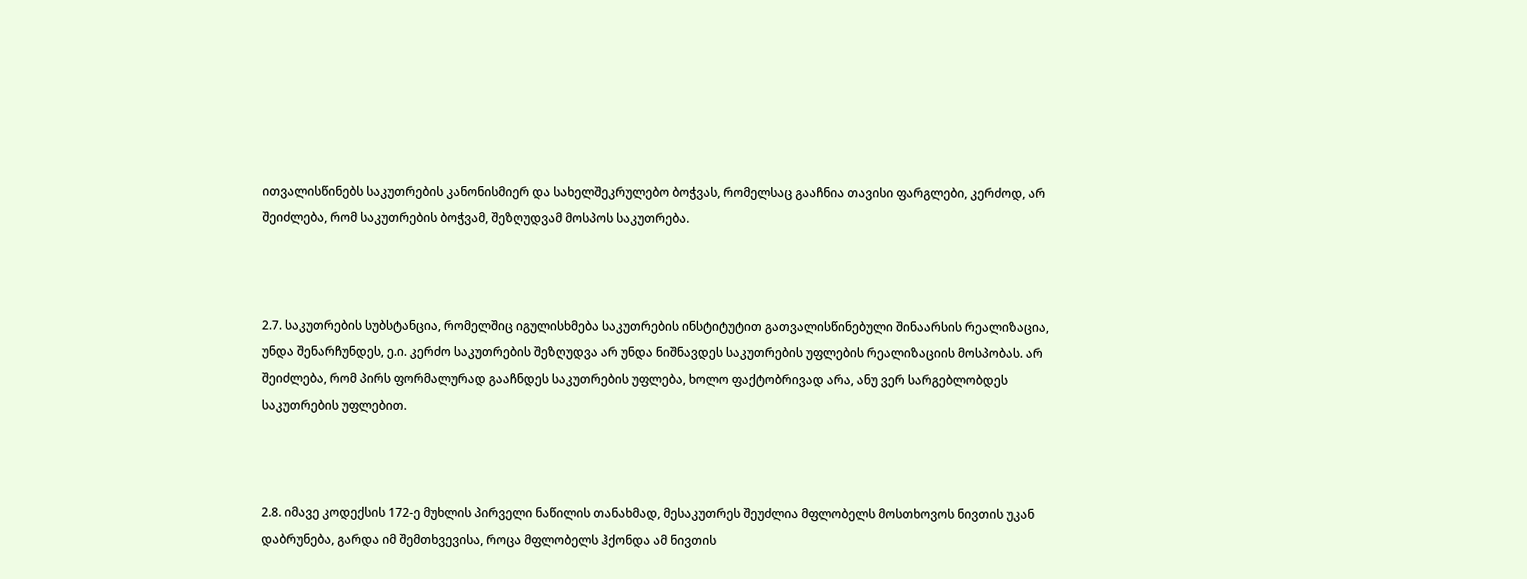ითვალისწინებს საკუთრების კანონისმიერ და სახელშეკრულებო ბოჭვას, რომელსაც გააჩნია თავისი ფარგლები, კერძოდ, არ შეიძლება, რომ საკუთრების ბოჭვამ, შეზღუდვამ მოსპოს საკუთრება.



2.7. საკუთრების სუბსტანცია, რომელშიც იგულისხმება საკუთრების ინსტიტუტით გათვალისწინებული შინაარსის რეალიზაცია, უნდა შენარჩუნდეს, ე.ი. კერძო საკუთრების შეზღუდვა არ უნდა ნიშნავდეს საკუთრების უფლების რეალიზაციის მოსპობას. არ შეიძლება, რომ პირს ფორმალურად გააჩნდეს საკუთრების უფლება, ხოლო ფაქტობრივად არა, ანუ ვერ სარგებლობდეს საკუთრების უფლებით.



2.8. იმავე კოდექსის 172-ე მუხლის პირველი ნაწილის თანახმად, მესაკუთრეს შეუძლია მფლობელს მოსთხოვოს ნივთის უკან დაბრუნება, გარდა იმ შემთხვევისა, როცა მფლობელს ჰქონდა ამ ნივთის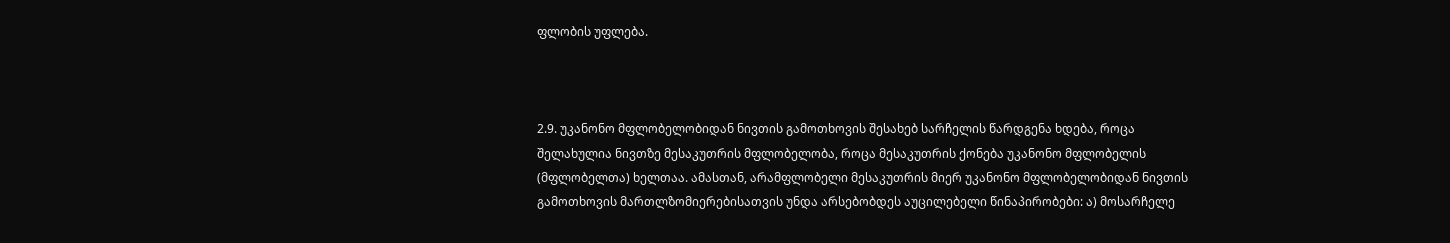ფლობის უფლება.



2.9. უკანონო მფლობელობიდან ნივთის გამოთხოვის შესახებ სარჩელის წარდგენა ხდება, როცა შელახულია ნივთზე მესაკუთრის მფლობელობა, როცა მესაკუთრის ქონება უკანონო მფლობელის (მფლობელთა) ხელთაა. ამასთან, არამფლობელი მესაკუთრის მიერ უკანონო მფლობელობიდან ნივთის გამოთხოვის მართლზომიერებისათვის უნდა არსებობდეს აუცილებელი წინაპირობები: ა) მოსარჩელე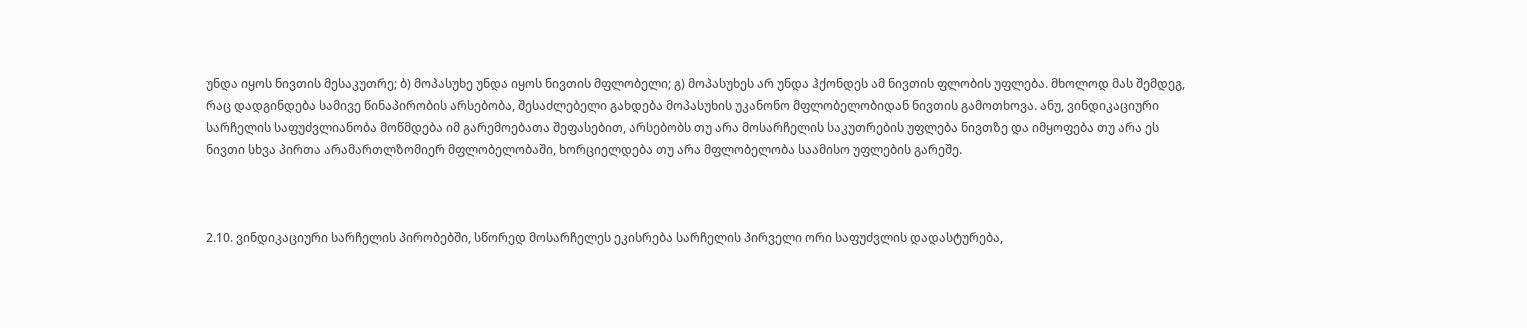უნდა იყოს ნივთის მესაკუთრე; ბ) მოპასუხე უნდა იყოს ნივთის მფლობელი; გ) მოპასუხეს არ უნდა ჰქონდეს ამ ნივთის ფლობის უფლება. მხოლოდ მას შემდეგ, რაც დადგინდება სამივე წინაპირობის არსებობა, შესაძლებელი გახდება მოპასუხის უკანონო მფლობელობიდან ნივთის გამოთხოვა. ანუ, ვინდიკაციური სარჩელის საფუძვლიანობა მოწმდება იმ გარემოებათა შეფასებით, არსებობს თუ არა მოსარჩელის საკუთრების უფლება ნივთზე და იმყოფება თუ არა ეს ნივთი სხვა პირთა არამართლზომიერ მფლობელობაში, ხორციელდება თუ არა მფლობელობა საამისო უფლების გარეშე.



2.10. ვინდიკაციური სარჩელის პირობებში, სწორედ მოსარჩელეს ეკისრება სარჩელის პირველი ორი საფუძვლის დადასტურება,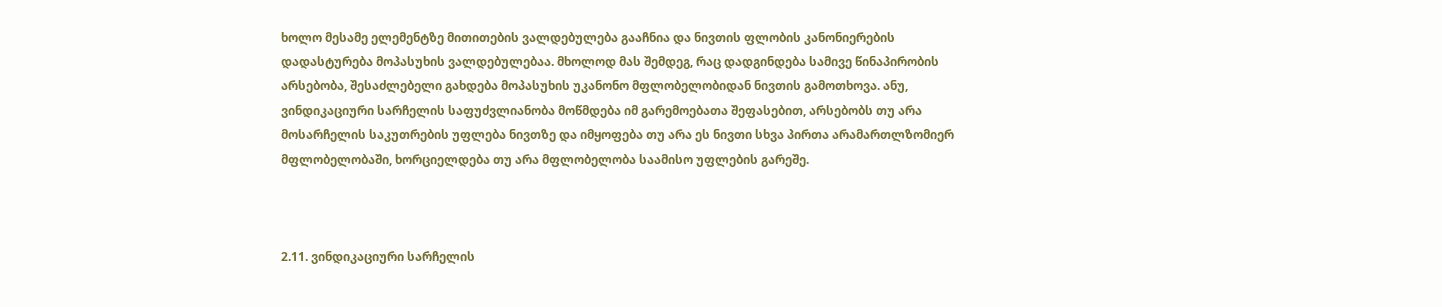ხოლო მესამე ელემენტზე მითითების ვალდებულება გააჩნია და ნივთის ფლობის კანონიერების დადასტურება მოპასუხის ვალდებულებაა. მხოლოდ მას შემდეგ, რაც დადგინდება სამივე წინაპირობის არსებობა, შესაძლებელი გახდება მოპასუხის უკანონო მფლობელობიდან ნივთის გამოთხოვა. ანუ, ვინდიკაციური სარჩელის საფუძვლიანობა მოწმდება იმ გარემოებათა შეფასებით, არსებობს თუ არა მოსარჩელის საკუთრების უფლება ნივთზე და იმყოფება თუ არა ეს ნივთი სხვა პირთა არამართლზომიერ მფლობელობაში, ხორციელდება თუ არა მფლობელობა საამისო უფლების გარეშე.



2.11. ვინდიკაციური სარჩელის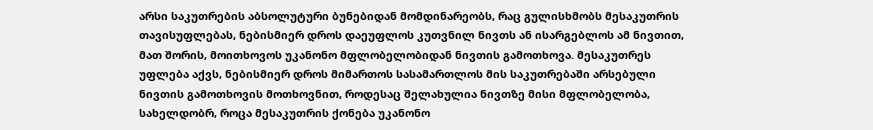არსი საკუთრების აბსოლუტური ბუნებიდან მომდინარეობს, რაც გულისხმობს მესაკუთრის თავისუფლებას, ნებისმიერ დროს დაეუფლოს კუთვნილ ნივთს ან ისარგებლოს ამ ნივთით, მათ შორის, მოითხოვოს უკანონო მფლობელობიდან ნივთის გამოთხოვა. მესაკუთრეს უფლება აქვს, ნებისმიერ დროს მიმართოს სასამართლოს მის საკუთრებაში არსებული ნივთის გამოთხოვის მოთხოვნით, როდესაც შელახულია ნივთზე მისი მფლობელობა, სახელდობრ, როცა მესაკუთრის ქონება უკანონო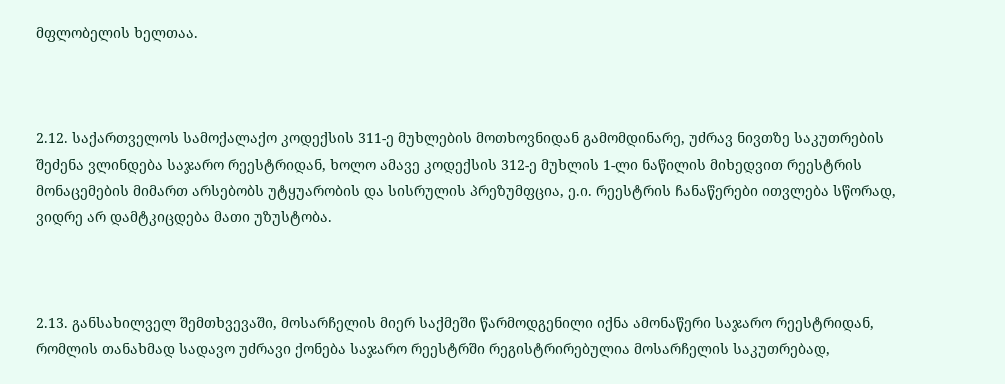მფლობელის ხელთაა.



2.12. საქართველოს სამოქალაქო კოდექსის 311-ე მუხლების მოთხოვნიდან გამომდინარე, უძრავ ნივთზე საკუთრების შეძენა ვლინდება საჯარო რეესტრიდან, ხოლო ამავე კოდექსის 312-ე მუხლის 1-ლი ნაწილის მიხედვით რეესტრის მონაცემების მიმართ არსებობს უტყუარობის და სისრულის პრეზუმფცია, ე.ი. რეესტრის ჩანაწერები ითვლება სწორად, ვიდრე არ დამტკიცდება მათი უზუსტობა.



2.13. განსახილველ შემთხვევაში, მოსარჩელის მიერ საქმეში წარმოდგენილი იქნა ამონაწერი საჯარო რეესტრიდან, რომლის თანახმად სადავო უძრავი ქონება საჯარო რეესტრში რეგისტრირებულია მოსარჩელის საკუთრებად,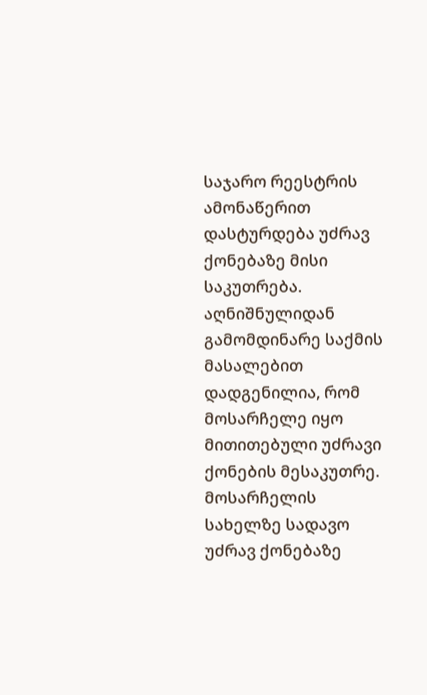საჯარო რეესტრის ამონაწერით დასტურდება უძრავ ქონებაზე მისი საკუთრება. აღნიშნულიდან გამომდინარე საქმის მასალებით დადგენილია, რომ მოსარჩელე იყო მითითებული უძრავი ქონების მესაკუთრე. მოსარჩელის სახელზე სადავო უძრავ ქონებაზე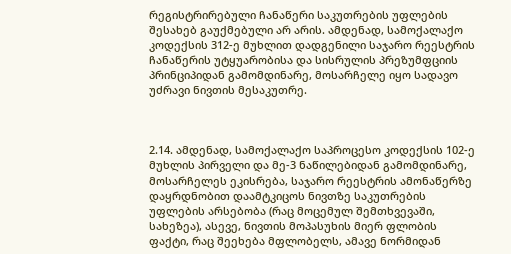რეგისტრირებული ჩანაწერი საკუთრების უფლების შესახებ გაუქმებული არ არის. ამდენად, სამოქალაქო კოდექსის 312-ე მუხლით დადგენილი საჯარო რეესტრის ჩანაწერის უტყუარობისა და სისრულის პრეზუმფციის პრინციპიდან გამომდინარე, მოსარჩელე იყო სადავო უძრავი ნივთის მესაკუთრე.



2.14. ამდენად, სამოქალაქო საპროცესო კოდექსის 102-ე მუხლის პირველი და მე-3 ნაწილებიდან გამომდინარე, მოსარჩელეს ეკისრება, საჯარო რეესტრის ამონაწერზე დაყრდნობით დაამტკიცოს ნივთზე საკუთრების უფლების არსებობა (რაც მოცემულ შემთხვევაში, სახეზეა), ასევე, ნივთის მოპასუხის მიერ ფლობის ფაქტი, რაც შეეხება მფლობელს, ამავე ნორმიდან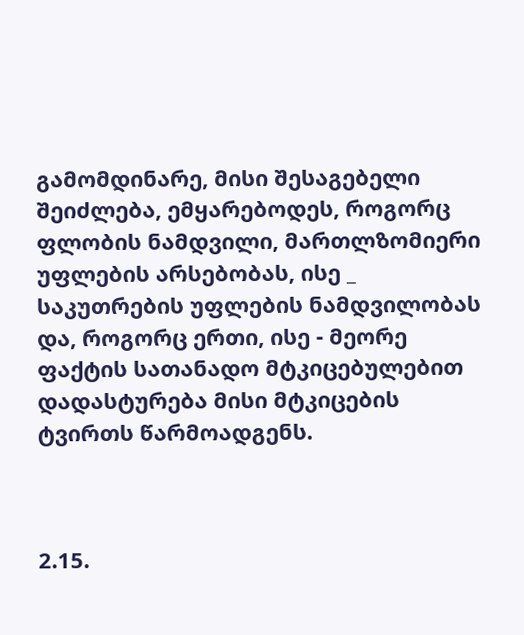გამომდინარე, მისი შესაგებელი შეიძლება, ემყარებოდეს, როგორც ფლობის ნამდვილი, მართლზომიერი უფლების არსებობას, ისე _ საკუთრების უფლების ნამდვილობას და, როგორც ერთი, ისე - მეორე ფაქტის სათანადო მტკიცებულებით დადასტურება მისი მტკიცების ტვირთს წარმოადგენს.



2.15.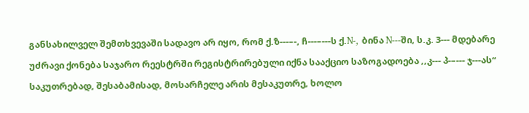განსახილველ შემთხვევაში სადავო არ იყო, რომ ქ.ზ---–-, ჩ---–---ს ქ.N-, ბინა N---ში, ს.კ. 3--- მდებარე უძრავი ქონება საჯარო რეესტრში რეგისტრირებული იქნა სააქციო საზოგადოება ,,კ--- პ-–--- ჯ---ას“ საკუთრებად, შესაბამისად, მოსარჩელე არის მესაკუთრე, ხოლო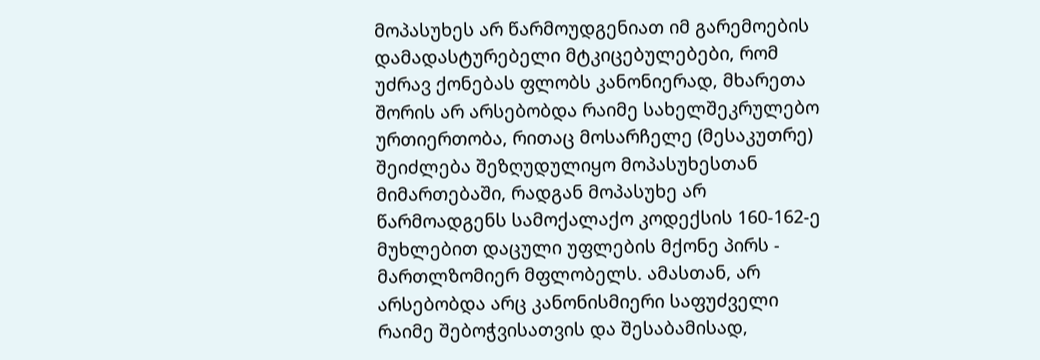მოპასუხეს არ წარმოუდგენიათ იმ გარემოების დამადასტურებელი მტკიცებულებები, რომ უძრავ ქონებას ფლობს კანონიერად, მხარეთა შორის არ არსებობდა რაიმე სახელშეკრულებო ურთიერთობა, რითაც მოსარჩელე (მესაკუთრე) შეიძლება შეზღუდულიყო მოპასუხესთან მიმართებაში, რადგან მოპასუხე არ წარმოადგენს სამოქალაქო კოდექსის 160-162-ე მუხლებით დაცული უფლების მქონე პირს - მართლზომიერ მფლობელს. ამასთან, არ არსებობდა არც კანონისმიერი საფუძველი რაიმე შებოჭვისათვის და შესაბამისად,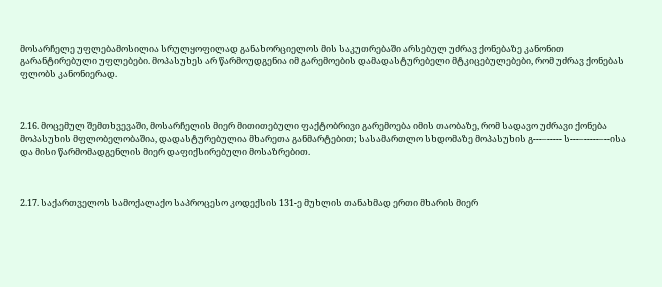მოსარჩელე უფლებამოსილია სრულყოფილად განახორციელოს მის საკუთრებაში არსებულ უძრავ ქონებაზე კანონით გარანტირებული უფლებები. მოპასუხეს არ წარმოუდგენია იმ გარემოების დამადასტურებელი მტკიცებულებები, რომ უძრავ ქონებას ფლობს კანონიერად.



2.16. მოცემულ შემთხვევაში, მოსარჩელის მიერ მითითებული ფაქტობრივი გარემოება იმის თაობაზე, რომ სადავო უძრავი ქონება მოპასუხის მფლობელობაშია, დადასტურებულია მხარეთა განმარტებით; სასამართლო სხდომაზე მოპასუხის გ---–----- ს---–-----–--ისა და მისი წარმომადგენლის მიერ დაფიქსირებული მოსაზრებით.



2.17. საქართველოს სამოქალაქო საპროცესო კოდექსის 131-ე მუხლის თანახმად ერთი მხარის მიერ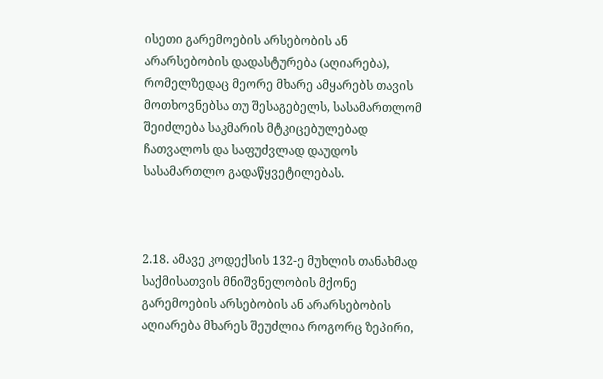ისეთი გარემოების არსებობის ან არარსებობის დადასტურება (აღიარება), რომელზედაც მეორე მხარე ამყარებს თავის მოთხოვნებსა თუ შესაგებელს, სასამართლომ შეიძლება საკმარის მტკიცებულებად ჩათვალოს და საფუძვლად დაუდოს სასამართლო გადაწყვეტილებას.



2.18. ამავე კოდექსის 132-ე მუხლის თანახმად საქმისათვის მნიშვნელობის მქონე გარემოების არსებობის ან არარსებობის აღიარება მხარეს შეუძლია როგორც ზეპირი,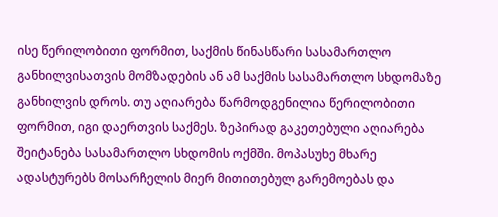ისე წერილობითი ფორმით, საქმის წინასწარი სასამართლო განხილვისათვის მომზადების ან ამ საქმის სასამართლო სხდომაზე განხილვის დროს. თუ აღიარება წარმოდგენილია წერილობითი ფორმით, იგი დაერთვის საქმეს. ზეპირად გაკეთებული აღიარება შეიტანება სასამართლო სხდომის ოქმში. მოპასუხე მხარე ადასტურებს მოსარჩელის მიერ მითითებულ გარემოებას და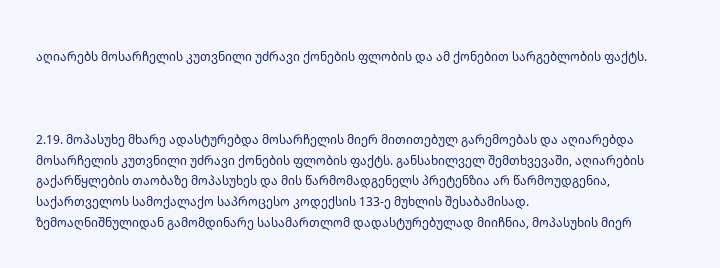აღიარებს მოსარჩელის კუთვნილი უძრავი ქონების ფლობის და ამ ქონებით სარგებლობის ფაქტს.



2.19. მოპასუხე მხარე ადასტურებდა მოსარჩელის მიერ მითითებულ გარემოებას და აღიარებდა მოსარჩელის კუთვნილი უძრავი ქონების ფლობის ფაქტს. განსახილველ შემთხვევაში, აღიარების გაქარწყლების თაობაზე მოპასუხეს და მის წარმომადგენელს პრეტენზია არ წარმოუდგენია, საქართველოს სამოქალაქო საპროცესო კოდექსის 133-ე მუხლის შესაბამისად. ზემოაღნიშნულიდან გამომდინარე სასამართლომ დადასტურებულად მიიჩნია, მოპასუხის მიერ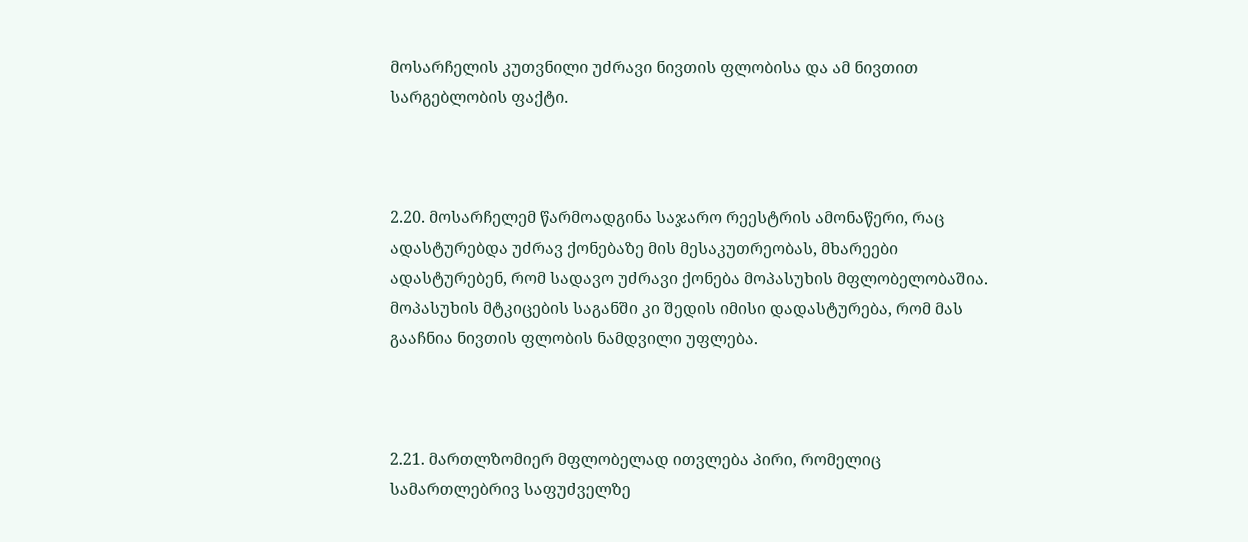მოსარჩელის კუთვნილი უძრავი ნივთის ფლობისა და ამ ნივთით სარგებლობის ფაქტი.



2.20. მოსარჩელემ წარმოადგინა საჯარო რეესტრის ამონაწერი, რაც ადასტურებდა უძრავ ქონებაზე მის მესაკუთრეობას, მხარეები ადასტურებენ, რომ სადავო უძრავი ქონება მოპასუხის მფლობელობაშია. მოპასუხის მტკიცების საგანში კი შედის იმისი დადასტურება, რომ მას გააჩნია ნივთის ფლობის ნამდვილი უფლება.



2.21. მართლზომიერ მფლობელად ითვლება პირი, რომელიც სამართლებრივ საფუძველზე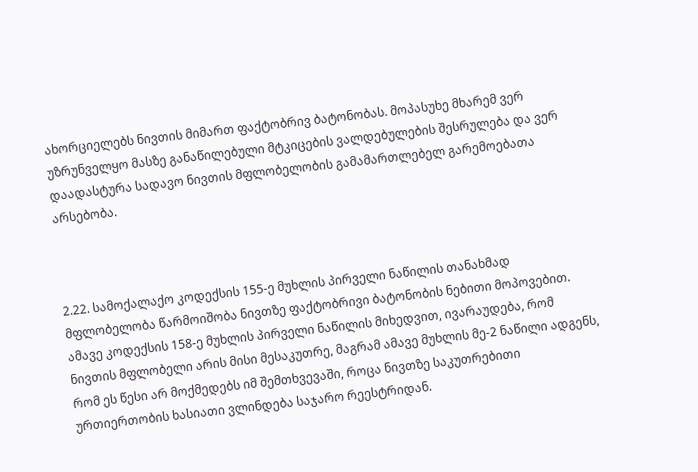ახორციელებს ნივთის მიმართ ფაქტობრივ ბატონობას. მოპასუხე მხარემ ვერ უზრუნველყო მასზე განაწილებული მტკიცების ვალდებულების შესრულება და ვერ დაადასტურა სადავო ნივთის მფლობელობის გამამართლებელ გარემოებათა არსებობა.



2.22. სამოქალაქო კოდექსის 155-ე მუხლის პირველი ნაწილის თანახმად მფლობელობა წარმოიშობა ნივთზე ფაქტობრივი ბატონობის ნებითი მოპოვებით. ამავე კოდექსის 158-ე მუხლის პირველი ნაწილის მიხედვით, ივარაუდება, რომ ნივთის მფლობელი არის მისი მესაკუთრე, მაგრამ ამავე მუხლის მე-2 ნაწილი ადგენს, რომ ეს წესი არ მოქმედებს იმ შემთხვევაში, როცა ნივთზე საკუთრებითი ურთიერთობის ხასიათი ვლინდება საჯარო რეესტრიდან.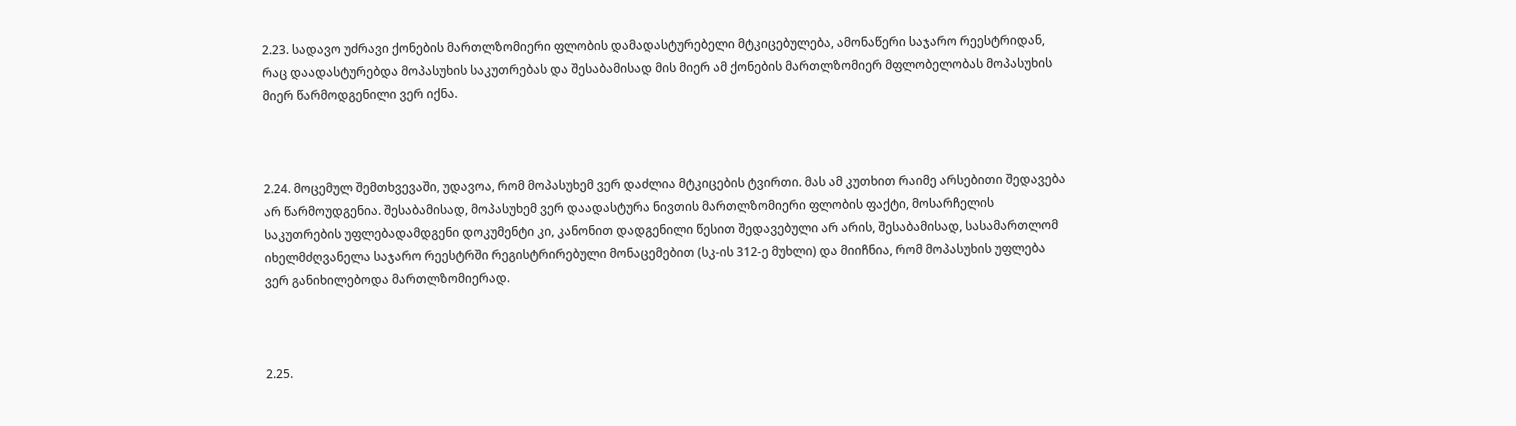2.23. სადავო უძრავი ქონების მართლზომიერი ფლობის დამადასტურებელი მტკიცებულება, ამონაწერი საჯარო რეესტრიდან, რაც დაადასტურებდა მოპასუხის საკუთრებას და შესაბამისად მის მიერ ამ ქონების მართლზომიერ მფლობელობას მოპასუხის მიერ წარმოდგენილი ვერ იქნა.



2.24. მოცემულ შემთხვევაში, უდავოა, რომ მოპასუხემ ვერ დაძლია მტკიცების ტვირთი. მას ამ კუთხით რაიმე არსებითი შედავება არ წარმოუდგენია. შესაბამისად, მოპასუხემ ვერ დაადასტურა ნივთის მართლზომიერი ფლობის ფაქტი, მოსარჩელის საკუთრების უფლებადამდგენი დოკუმენტი კი, კანონით დადგენილი წესით შედავებული არ არის, შესაბამისად, სასამართლომ იხელმძღვანელა საჯარო რეესტრში რეგისტრირებული მონაცემებით (სკ-ის 312-ე მუხლი) და მიიჩნია, რომ მოპასუხის უფლება ვერ განიხილებოდა მართლზომიერად.



2.25.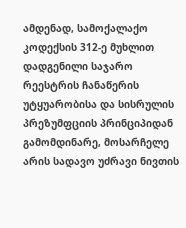ამდენად, სამოქალაქო კოდექსის 312-ე მუხლით დადგენილი საჯარო რეესტრის ჩანაწერის უტყუარობისა და სისრულის პრეზუმფციის პრინციპიდან გამომდინარე, მოსარჩელე არის სადავო უძრავი ნივთის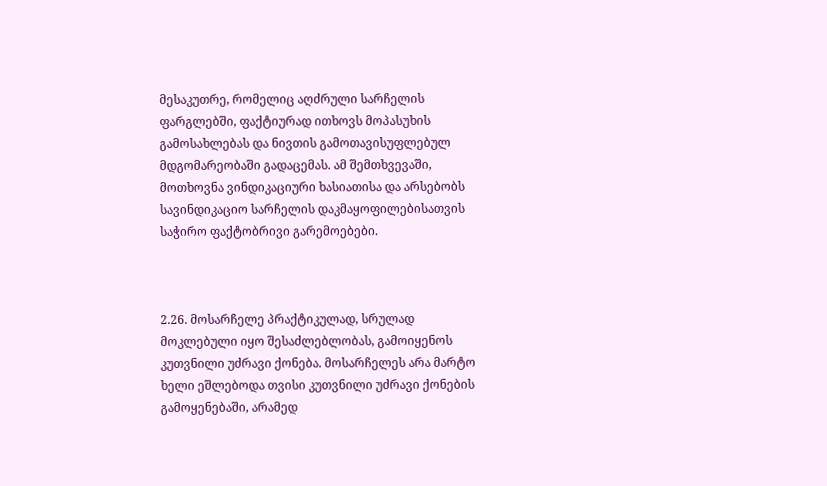მესაკუთრე, რომელიც აღძრული სარჩელის ფარგლებში, ფაქტიურად ითხოვს მოპასუხის გამოსახლებას და ნივთის გამოთავისუფლებულ მდგომარეობაში გადაცემას. ამ შემთხვევაში, მოთხოვნა ვინდიკაციური ხასიათისა და არსებობს სავინდიკაციო სარჩელის დაკმაყოფილებისათვის საჭირო ფაქტობრივი გარემოებები.



2.26. მოსარჩელე პრაქტიკულად, სრულად მოკლებული იყო შესაძლებლობას, გამოიყენოს კუთვნილი უძრავი ქონება. მოსარჩელეს არა მარტო ხელი ეშლებოდა თვისი კუთვნილი უძრავი ქონების გამოყენებაში, არამედ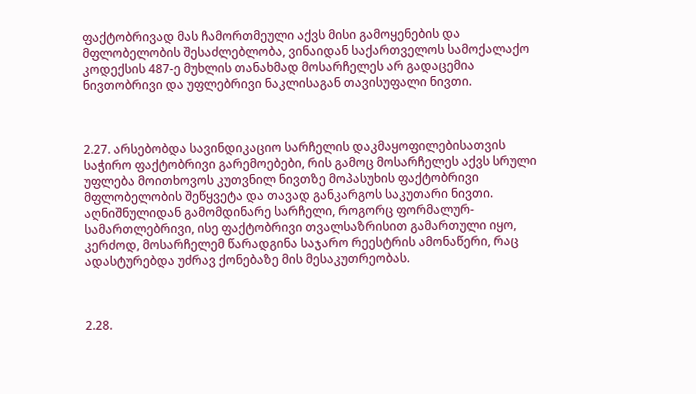ფაქტობრივად მას ჩამორთმეული აქვს მისი გამოყენების და მფლობელობის შესაძლებლობა, ვინაიდან საქართველოს სამოქალაქო კოდექსის 487-ე მუხლის თანახმად მოსარჩელეს არ გადაცემია ნივთობრივი და უფლებრივი ნაკლისაგან თავისუფალი ნივთი.



2.27. არსებობდა სავინდიკაციო სარჩელის დაკმაყოფილებისათვის საჭირო ფაქტობრივი გარემოებები, რის გამოც მოსარჩელეს აქვს სრული უფლება მოითხოვოს კუთვნილ ნივთზე მოპასუხის ფაქტობრივი მფლობელობის შეწყვეტა და თავად განკარგოს საკუთარი ნივთი. აღნიშნულიდან გამომდინარე სარჩელი, როგორც ფორმალურ-სამართლებრივი, ისე ფაქტობრივი თვალსაზრისით გამართული იყო, კერძოდ, მოსარჩელემ წარადგინა საჯარო რეესტრის ამონაწერი, რაც ადასტურებდა უძრავ ქონებაზე მის მესაკუთრეობას.



2.28.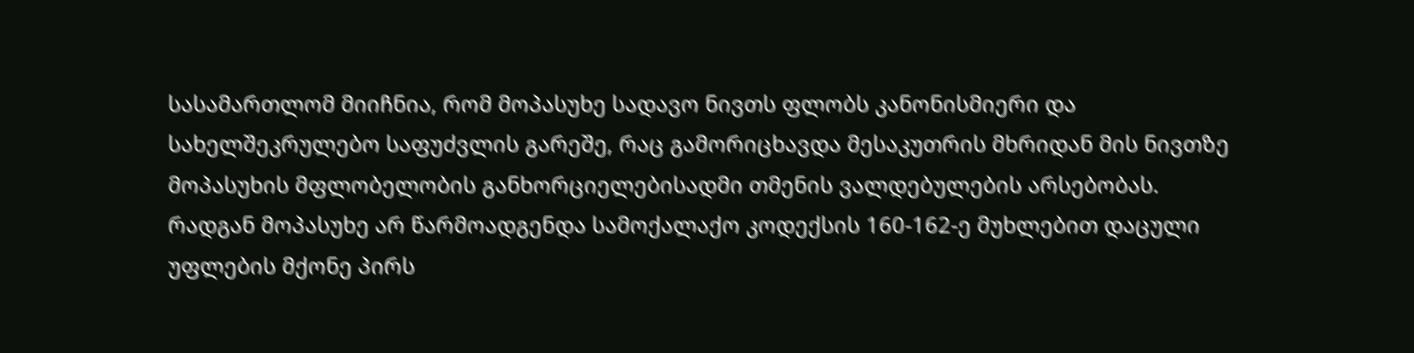სასამართლომ მიიჩნია, რომ მოპასუხე სადავო ნივთს ფლობს კანონისმიერი და სახელშეკრულებო საფუძვლის გარეშე, რაც გამორიცხავდა მესაკუთრის მხრიდან მის ნივთზე მოპასუხის მფლობელობის განხორციელებისადმი თმენის ვალდებულების არსებობას. რადგან მოპასუხე არ წარმოადგენდა სამოქალაქო კოდექსის 160-162-ე მუხლებით დაცული უფლების მქონე პირს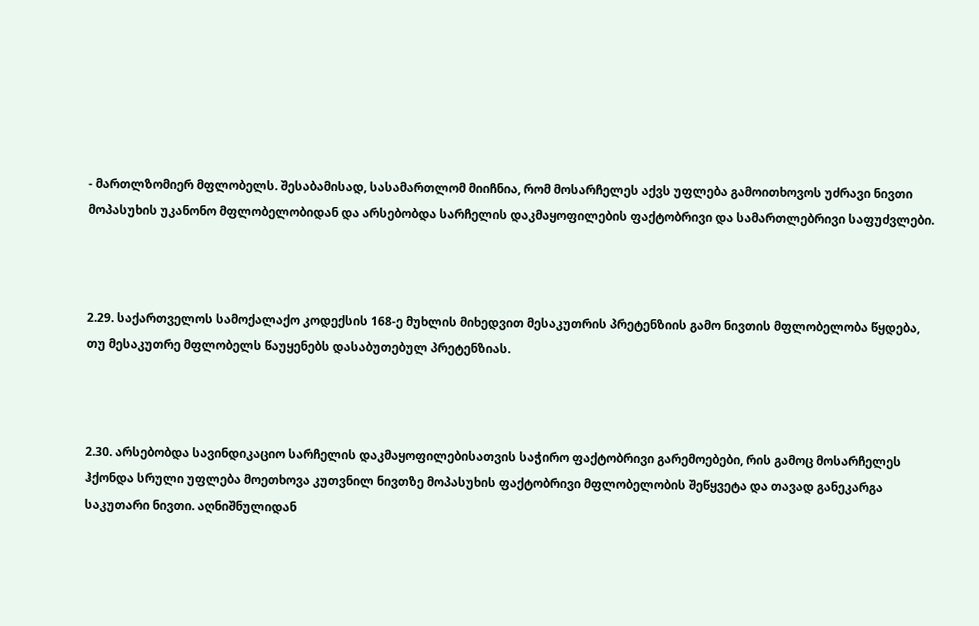- მართლზომიერ მფლობელს. შესაბამისად, სასამართლომ მიიჩნია, რომ მოსარჩელეს აქვს უფლება გამოითხოვოს უძრავი ნივთი მოპასუხის უკანონო მფლობელობიდან და არსებობდა სარჩელის დაკმაყოფილების ფაქტობრივი და სამართლებრივი საფუძვლები.



2.29. საქართველოს სამოქალაქო კოდექსის 168-ე მუხლის მიხედვით მესაკუთრის პრეტენზიის გამო ნივთის მფლობელობა წყდება, თუ მესაკუთრე მფლობელს წაუყენებს დასაბუთებულ პრეტენზიას.



2.30. არსებობდა სავინდიკაციო სარჩელის დაკმაყოფილებისათვის საჭირო ფაქტობრივი გარემოებები, რის გამოც მოსარჩელეს ჰქონდა სრული უფლება მოეთხოვა კუთვნილ ნივთზე მოპასუხის ფაქტობრივი მფლობელობის შეწყვეტა და თავად განეკარგა საკუთარი ნივთი. აღნიშნულიდან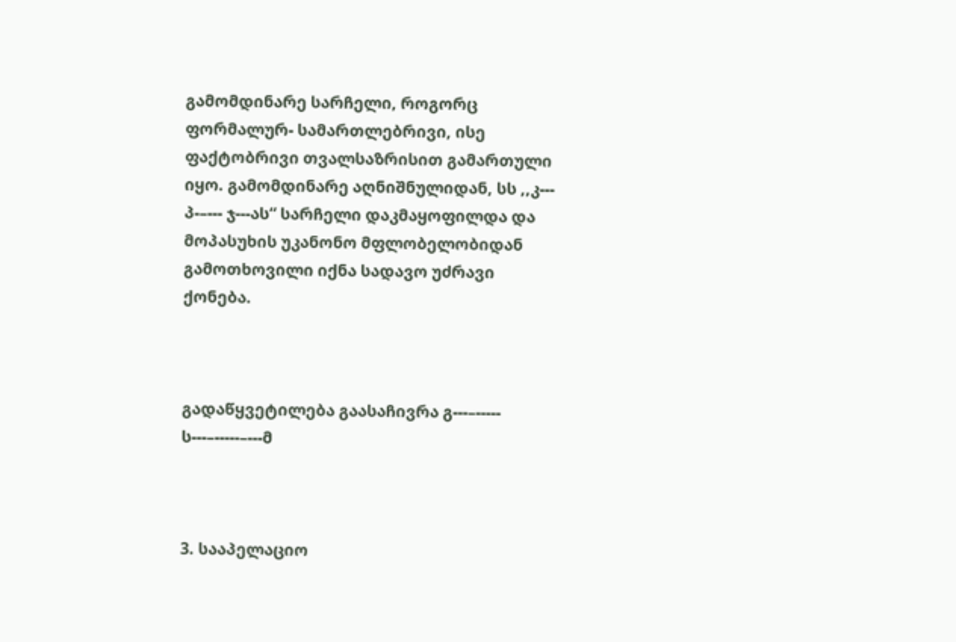გამომდინარე სარჩელი, როგორც ფორმალურ- სამართლებრივი, ისე ფაქტობრივი თვალსაზრისით გამართული იყო. გამომდინარე აღნიშნულიდან, სს ,,კ--- პ-–--- ჯ---ას“ სარჩელი დაკმაყოფილდა და მოპასუხის უკანონო მფლობელობიდან გამოთხოვილი იქნა სადავო უძრავი ქონება.



გადაწყვეტილება გაასაჩივრა გ---–----- ს---–-----–---მ



3. სააპელაციო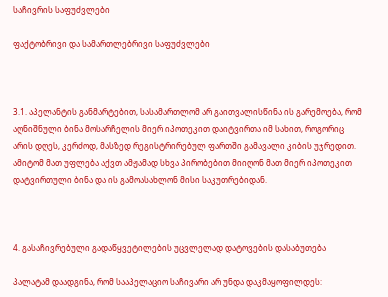საჩივრის საფუძვლები

ფაქტობრივი და სამართლებრივი საფუძვლები



3.1. აპელანტის განმარტებით, სასამართლომ არ გაითვალისწინა ის გარემოება, რომ აღნიშნული ბინა მოსარჩელის მიერ იპოთეკით დაიტვირთა იმ სახით, როგორიც არის დღეს, კერძოდ, მასზედ რეგისტრირებულ ფართში გამავალი კიბის უჯრედით. ამიტომ მათ უფლება აქვთ ამჟამად სხვა პირობებით მიიღონ მათ მიერ იპოთეკით დატვირთული ბინა და ის გამოასახლონ მისი საკუთრებიდან.



4. გასაჩივრებული გადაწყვეტილების უცვლელად დატოვების დასაბუთება

პალატამ დაადგინა, რომ სააპელაციო საჩივარი არ უნდა დაკმაყოფილდეს: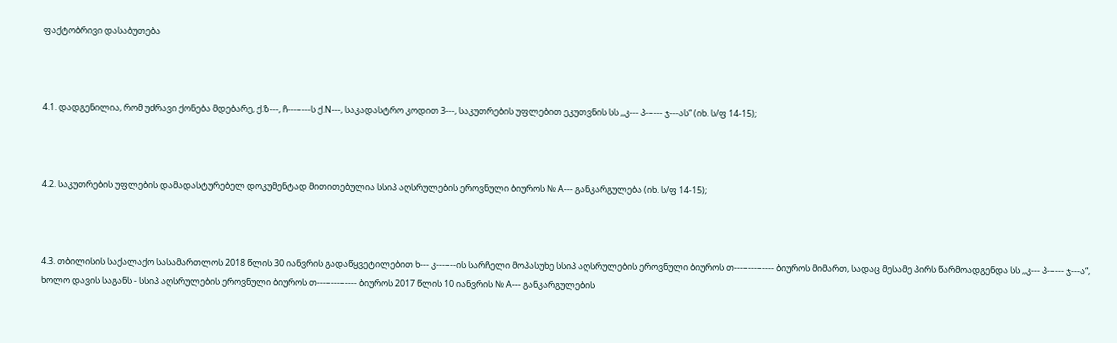ფაქტობრივი დასაბუთება



4.1. დადგენილია, რომ უძრავი ქონება მდებარე, ქ.ზ---, ჩ---–---ს ქ.N---, საკადასტრო კოდით 3---, საკუთრების უფლებით ეკუთვნის სს ,,კ--- პ-–--- ჯ---ას“ (იხ. ს/ფ 14-15);



4.2. საკუთრების უფლების დამადასტურებელ დოკუმენტად მითითებულია სსიპ აღსრულების ეროვნული ბიუროს № A--- განკარგულება (იხ. ს/ფ 14-15);



4.3. თბილისის საქალაქო სასამართლოს 2018 წლის 30 იანვრის გადაწყვეტილებით ხ--- კ---–--ის სარჩელი მოპასუხე სსიპ აღსრულების ეროვნული ბიუროს თ---–---–---- ბიუროს მიმართ, სადაც მესამე პირს წარმოადგენდა სს ,,კ--- პ-–--- ჯ---ა“, ხოლო დავის საგანს - სსიპ აღსრულების ეროვნული ბიუროს თ---–---–---- ბიუროს 2017 წლის 10 იანვრის № A--- განკარგულების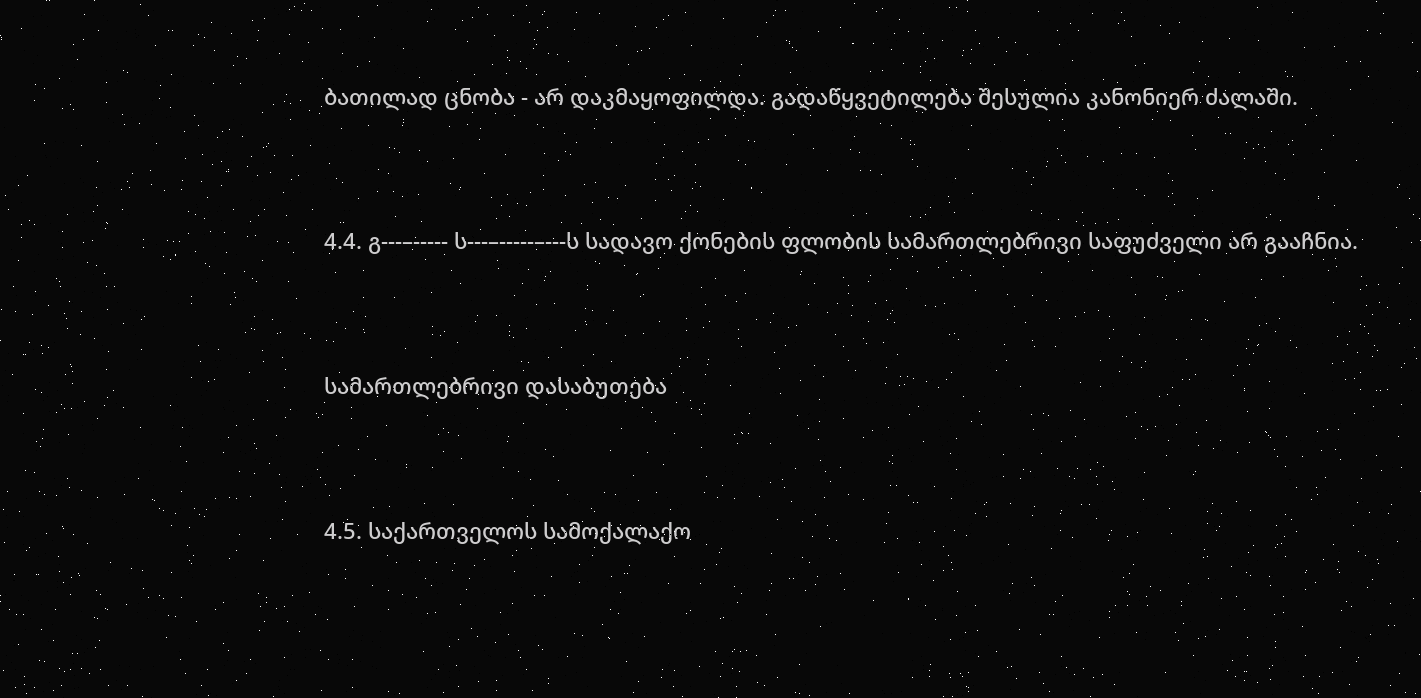ბათილად ცნობა - არ დაკმაყოფილდა. გადაწყვეტილება შესულია კანონიერ ძალაში.



4.4. გ---–----- ს---–-----–---ს სადავო ქონების ფლობის სამართლებრივი საფუძველი არ გააჩნია.



სამართლებრივი დასაბუთება



4.5. საქართველოს სამოქალაქო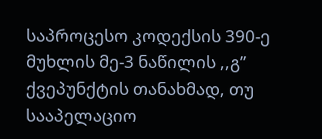საპროცესო კოდექსის 390-ე მუხლის მე-3 ნაწილის ,,გ” ქვეპუნქტის თანახმად, თუ სააპელაციო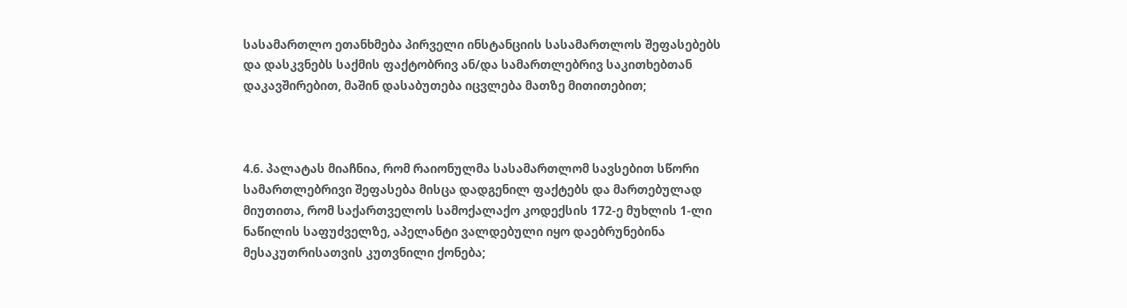სასამართლო ეთანხმება პირველი ინსტანციის სასამართლოს შეფასებებს და დასკვნებს საქმის ფაქტობრივ ან/და სამართლებრივ საკითხებთან დაკავშირებით, მაშინ დასაბუთება იცვლება მათზე მითითებით;



4.6. პალატას მიაჩნია, რომ რაიონულმა სასამართლომ სავსებით სწორი სამართლებრივი შეფასება მისცა დადგენილ ფაქტებს და მართებულად მიუთითა, რომ საქართველოს სამოქალაქო კოდექსის 172-ე მუხლის 1-ლი ნაწილის საფუძველზე, აპელანტი ვალდებული იყო დაებრუნებინა მესაკუთრისათვის კუთვნილი ქონება;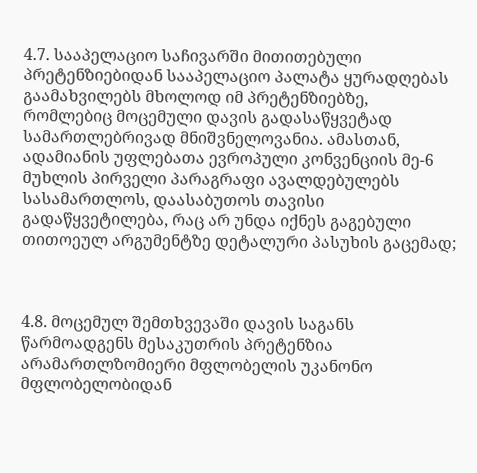4.7. სააპელაციო საჩივარში მითითებული პრეტენზიებიდან სააპელაციო პალატა ყურადღებას გაამახვილებს მხოლოდ იმ პრეტენზიებზე, რომლებიც მოცემული დავის გადასაწყვეტად სამართლებრივად მნიშვნელოვანია. ამასთან, ადამიანის უფლებათა ევროპული კონვენციის მე-6 მუხლის პირველი პარაგრაფი ავალდებულებს სასამართლოს, დაასაბუთოს თავისი გადაწყვეტილება, რაც არ უნდა იქნეს გაგებული თითოეულ არგუმენტზე დეტალური პასუხის გაცემად;



4.8. მოცემულ შემთხვევაში დავის საგანს წარმოადგენს მესაკუთრის პრეტენზია არამართლზომიერი მფლობელის უკანონო მფლობელობიდან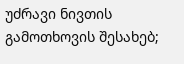უძრავი ნივთის გამოთხოვის შესახებ;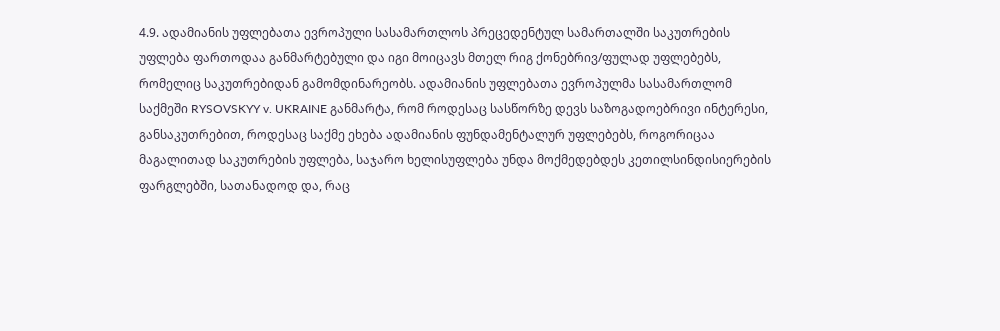4.9. ადამიანის უფლებათა ევროპული სასამართლოს პრეცედენტულ სამართალში საკუთრების უფლება ფართოდაა განმარტებული და იგი მოიცავს მთელ რიგ ქონებრივ/ფულად უფლებებს, რომელიც საკუთრებიდან გამომდინარეობს. ადამიანის უფლებათა ევროპულმა სასამართლომ საქმეში RYSOVSKYY v. UKRAINE განმარტა, რომ როდესაც სასწორზე დევს საზოგადოებრივი ინტერესი, განსაკუთრებით, როდესაც საქმე ეხება ადამიანის ფუნდამენტალურ უფლებებს, როგორიცაა მაგალითად საკუთრების უფლება, საჯარო ხელისუფლება უნდა მოქმედებდეს კეთილსინდისიერების ფარგლებში, სათანადოდ და, რაც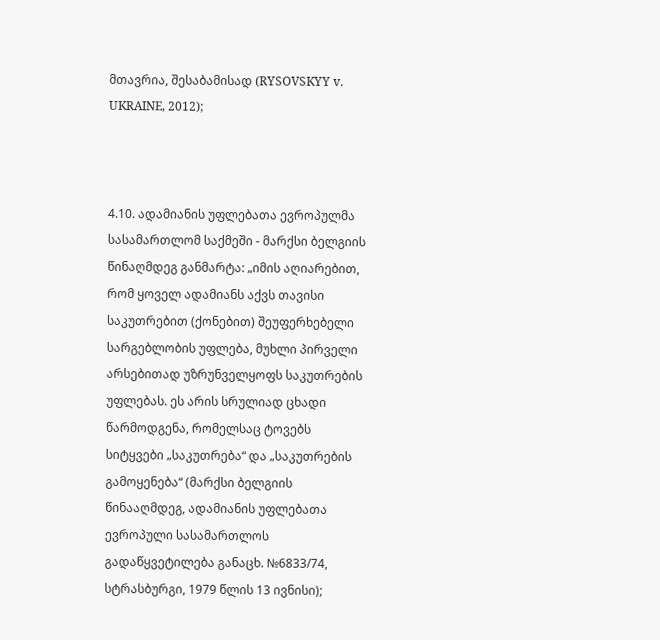მთავრია, შესაბამისად (RYSOVSKYY v. UKRAINE, 2012);



4.10. ადამიანის უფლებათა ევროპულმა სასამართლომ საქმეში - მარქსი ბელგიის წინაღმდეგ განმარტა: „იმის აღიარებით, რომ ყოველ ადამიანს აქვს თავისი საკუთრებით (ქონებით) შეუფერხებელი სარგებლობის უფლება, მუხლი პირველი არსებითად უზრუნველყოფს საკუთრების უფლებას. ეს არის სრულიად ცხადი წარმოდგენა, რომელსაც ტოვებს სიტყვები „საკუთრება“ და „საკუთრების გამოყენება“ (მარქსი ბელგიის წინააღმდეგ, ადამიანის უფლებათა ევროპული სასამართლოს გადაწყვეტილება განაცხ. №6833/74, სტრასბურგი, 1979 წლის 13 ივნისი);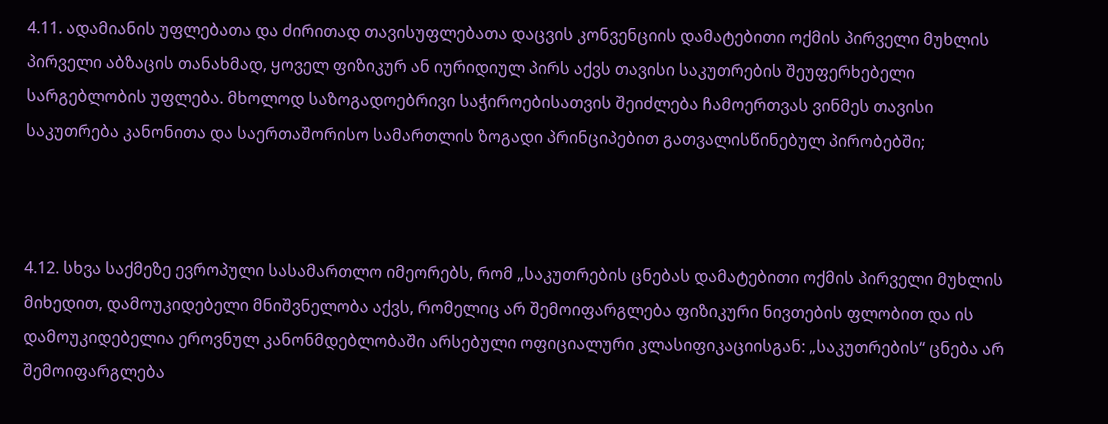4.11. ადამიანის უფლებათა და ძირითად თავისუფლებათა დაცვის კონვენციის დამატებითი ოქმის პირველი მუხლის პირველი აბზაცის თანახმად, ყოველ ფიზიკურ ან იურიდიულ პირს აქვს თავისი საკუთრების შეუფერხებელი სარგებლობის უფლება. მხოლოდ საზოგადოებრივი საჭიროებისათვის შეიძლება ჩამოერთვას ვინმეს თავისი საკუთრება კანონითა და საერთაშორისო სამართლის ზოგადი პრინციპებით გათვალისწინებულ პირობებში;



4.12. სხვა საქმეზე ევროპული სასამართლო იმეორებს, რომ „საკუთრების ცნებას დამატებითი ოქმის პირველი მუხლის მიხედით, დამოუკიდებელი მნიშვნელობა აქვს, რომელიც არ შემოიფარგლება ფიზიკური ნივთების ფლობით და ის დამოუკიდებელია ეროვნულ კანონმდებლობაში არსებული ოფიციალური კლასიფიკაციისგან: „საკუთრების“ ცნება არ შემოიფარგლება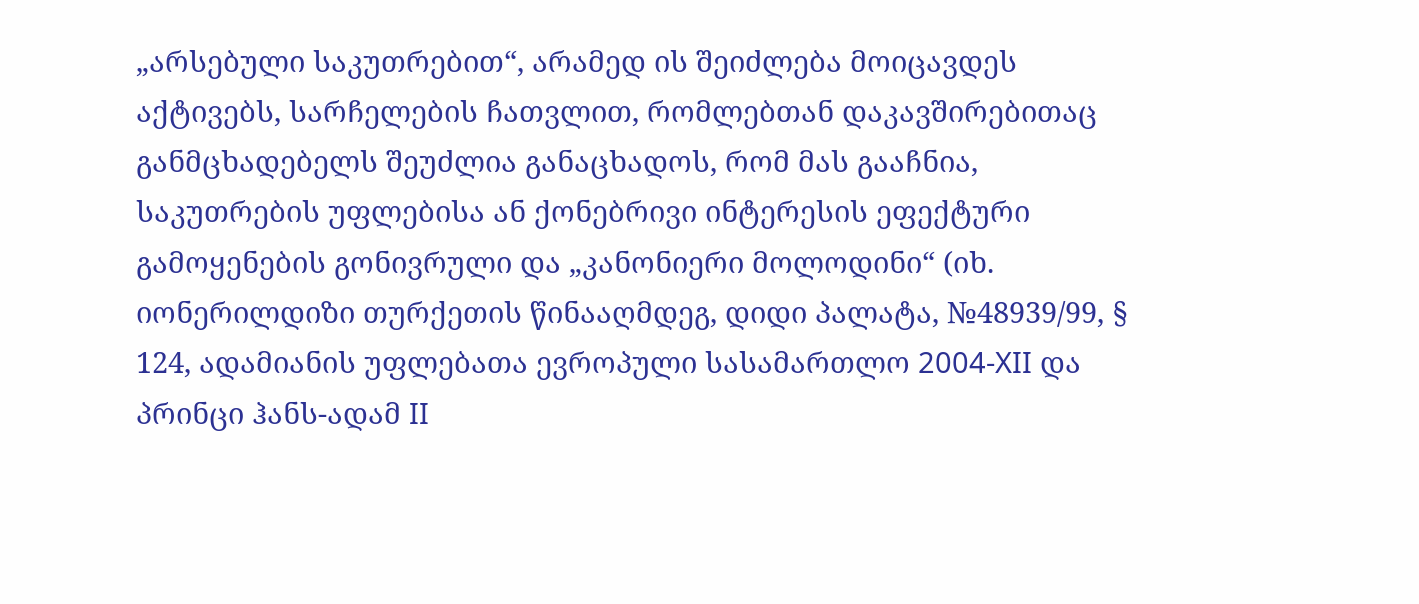„არსებული საკუთრებით“, არამედ ის შეიძლება მოიცავდეს აქტივებს, სარჩელების ჩათვლით, რომლებთან დაკავშირებითაც განმცხადებელს შეუძლია განაცხადოს, რომ მას გააჩნია, საკუთრების უფლებისა ან ქონებრივი ინტერესის ეფექტური გამოყენების გონივრული და „კანონიერი მოლოდინი“ (იხ. იონერილდიზი თურქეთის წინააღმდეგ, დიდი პალატა, №48939/99, § 124, ადამიანის უფლებათა ევროპული სასამართლო 2004-XII და პრინცი ჰანს-ადამ II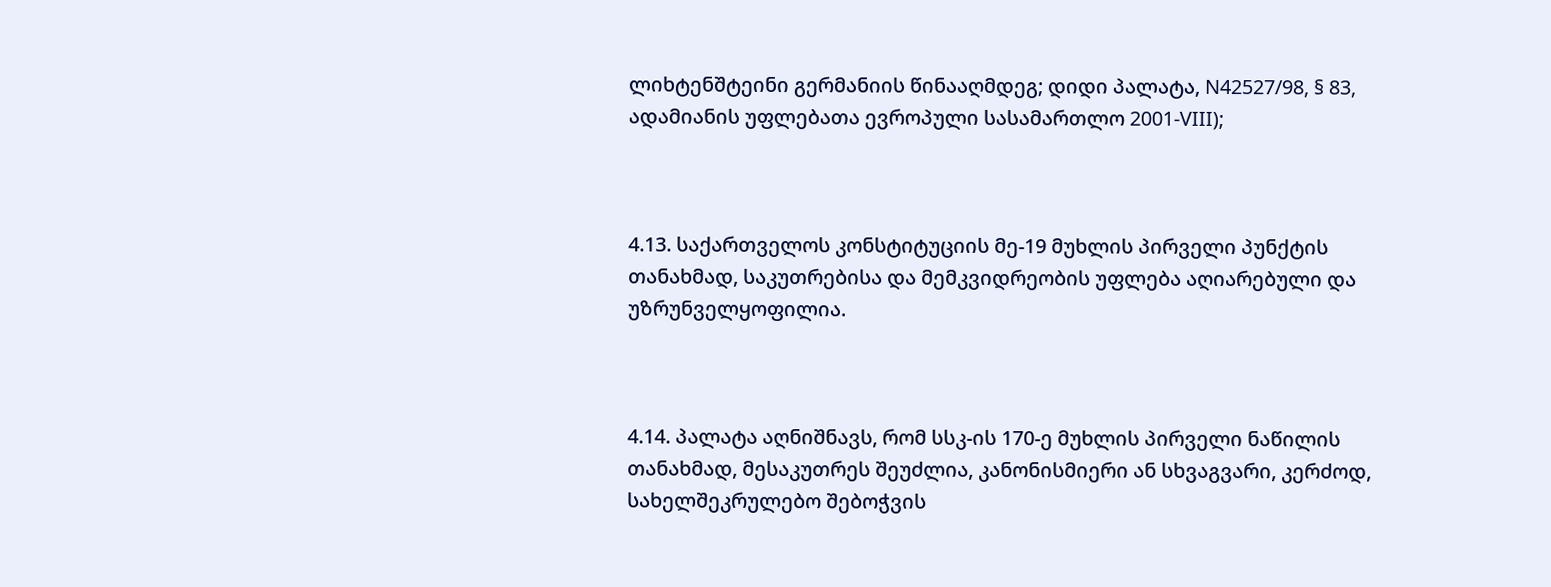ლიხტენშტეინი გერმანიის წინააღმდეგ; დიდი პალატა, N42527/98, § 83, ადამიანის უფლებათა ევროპული სასამართლო 2001-VIII);



4.13. საქართველოს კონსტიტუციის მე-19 მუხლის პირველი პუნქტის თანახმად, საკუთრებისა და მემკვიდრეობის უფლება აღიარებული და უზრუნველყოფილია.



4.14. პალატა აღნიშნავს, რომ სსკ-ის 170-ე მუხლის პირველი ნაწილის თანახმად, მესაკუთრეს შეუძლია, კანონისმიერი ან სხვაგვარი, კერძოდ, სახელშეკრულებო შებოჭვის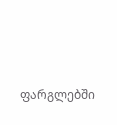ფარგლებში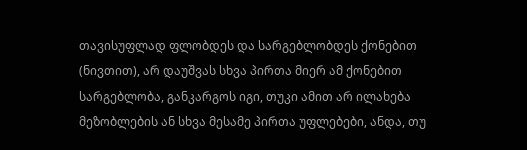თავისუფლად ფლობდეს და სარგებლობდეს ქონებით (ნივთით), არ დაუშვას სხვა პირთა მიერ ამ ქონებით სარგებლობა, განკარგოს იგი, თუკი ამით არ ილახება მეზობლების ან სხვა მესამე პირთა უფლებები, ანდა, თუ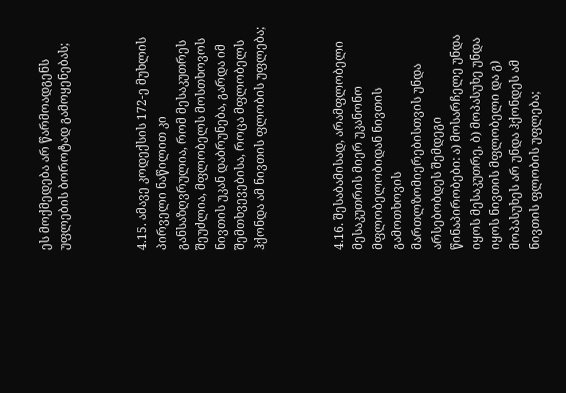ეს მოქმედება არ წარმოადგენს უფლების ბოროტად გამოყენებას;



4.15. ამავე კოდექსის 172-ე მუხლის პირველი ნაწილით კი განსაზღვრულია, რომ მესაკუთრეს შეუძლია, მფლობელს მოსთხოვოს ნივთის უკან დაბრუნება, გარდა იმ შემთხვევებისა, როცა მფლობელს ჰქონდა ამ ნივთის ფლობის უფლება;



4.16. შესაბამისად, არამფლობელი მესაკუთრის მიერ უკანონო მფლობელობიდან ნივთის გამოთხოვის მართლზომიერებისთვის უნდა არსებობდეს შემდეგი წინაპირობები: ა) მოსარჩელე უნდა იყოს მესაკუთრე, ბ) მოპასუხე უნდა იყოს ნივთის მფლობელი და გ) მოპასუხეს არ უნდა ჰქონდეს ამ ნივთის ფლობის უფლება;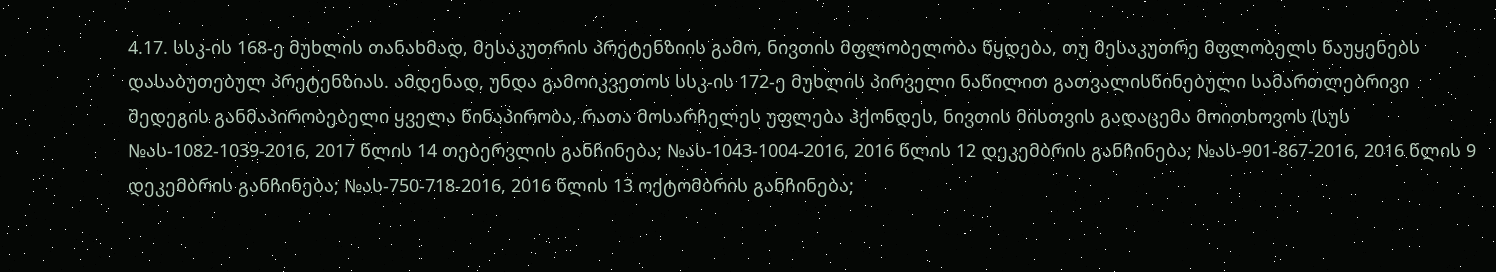4.17. სსკ-ის 168-ე მუხლის თანახმად, მესაკუთრის პრეტენზიის გამო, ნივთის მფლობელობა წყდება, თუ მესაკუთრე მფლობელს წაუყენებს დასაბუთებულ პრეტენზიას. ამდენად, უნდა გამოიკვეთოს სსკ-ის 172-ე მუხლის პირველი ნაწილით გათვალისწინებული სამართლებრივი შედეგის განმაპირობებელი ყველა წინაპირობა, რათა მოსარჩელეს უფლება ჰქონდეს, ნივთის მისთვის გადაცემა მოითხოვოს (სუს №ას-1082-1039-2016, 2017 წლის 14 თებერვლის განჩინება; №ას-1043-1004-2016, 2016 წლის 12 დეკემბრის განჩინება; №ას-901-867-2016, 2016 წლის 9 დეკემბრის განჩინება; №ას-750-718-2016, 2016 წლის 13 ოქტომბრის განჩინება;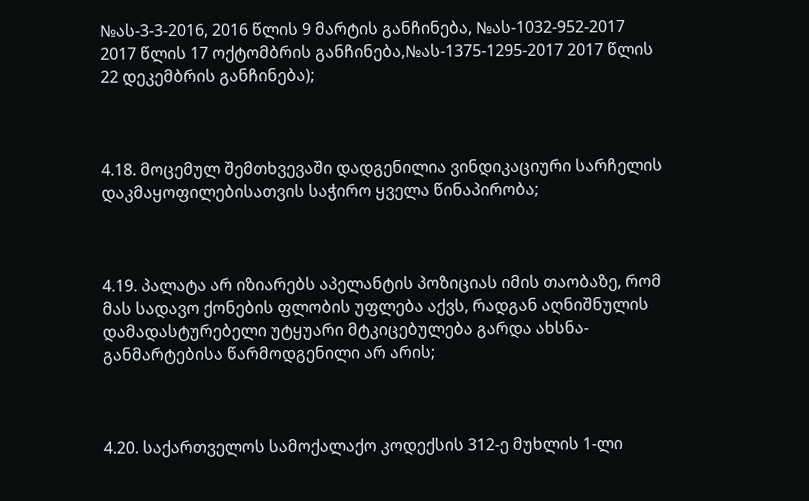№ას-3-3-2016, 2016 წლის 9 მარტის განჩინება, №ას-1032-952-2017 2017 წლის 17 ოქტომბრის განჩინება,№ას-1375-1295-2017 2017 წლის 22 დეკემბრის განჩინება);



4.18. მოცემულ შემთხვევაში დადგენილია ვინდიკაციური სარჩელის დაკმაყოფილებისათვის საჭირო ყველა წინაპირობა;



4.19. პალატა არ იზიარებს აპელანტის პოზიციას იმის თაობაზე, რომ მას სადავო ქონების ფლობის უფლება აქვს, რადგან აღნიშნულის დამადასტურებელი უტყუარი მტკიცებულება გარდა ახსნა-განმარტებისა წარმოდგენილი არ არის;



4.20. საქართველოს სამოქალაქო კოდექსის 312-ე მუხლის 1-ლი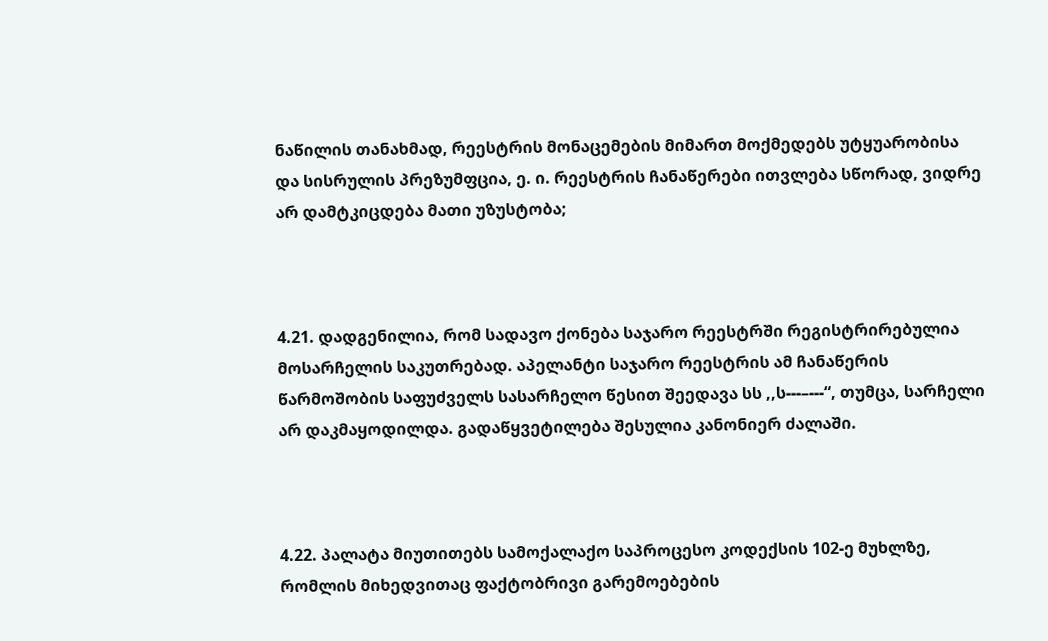ნაწილის თანახმად, რეესტრის მონაცემების მიმართ მოქმედებს უტყუარობისა და სისრულის პრეზუმფცია, ე. ი. რეესტრის ჩანაწერები ითვლება სწორად, ვიდრე არ დამტკიცდება მათი უზუსტობა;



4.21. დადგენილია, რომ სადავო ქონება საჯარო რეესტრში რეგისტრირებულია მოსარჩელის საკუთრებად. აპელანტი საჯარო რეესტრის ამ ჩანაწერის წარმოშობის საფუძველს სასარჩელო წესით შეედავა სს ,,ს---–---“, თუმცა, სარჩელი არ დაკმაყოდილდა. გადაწყვეტილება შესულია კანონიერ ძალაში.



4.22. პალატა მიუთითებს სამოქალაქო საპროცესო კოდექსის 102-ე მუხლზე, რომლის მიხედვითაც ფაქტობრივი გარემოებების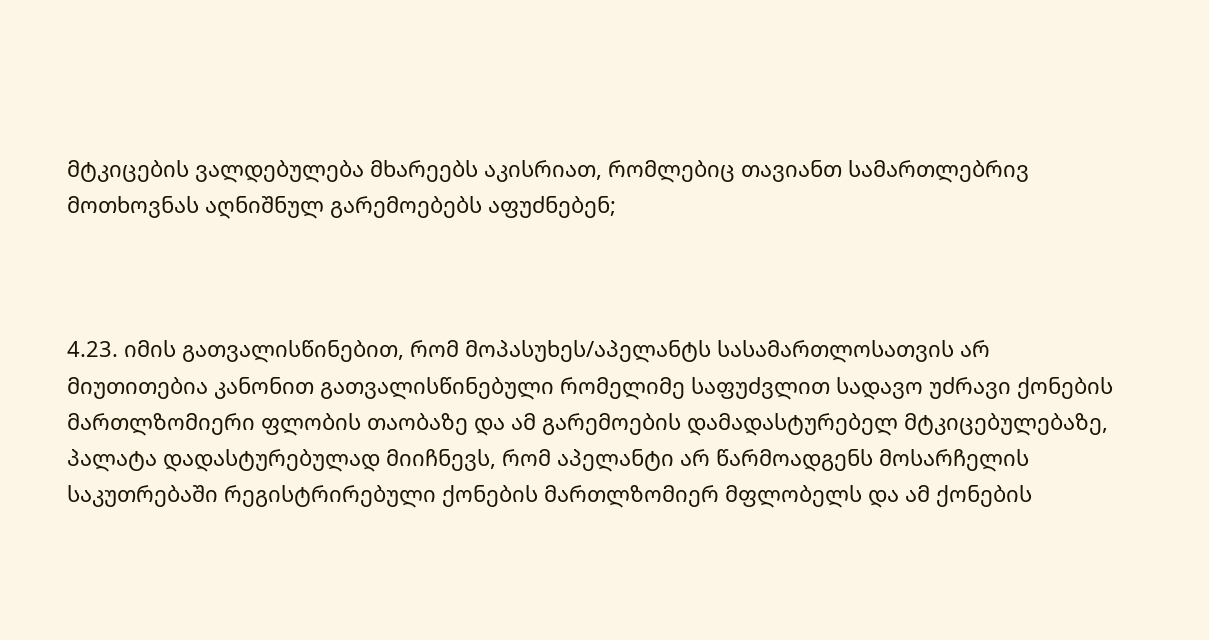მტკიცების ვალდებულება მხარეებს აკისრიათ, რომლებიც თავიანთ სამართლებრივ მოთხოვნას აღნიშნულ გარემოებებს აფუძნებენ;



4.23. იმის გათვალისწინებით, რომ მოპასუხეს/აპელანტს სასამართლოსათვის არ მიუთითებია კანონით გათვალისწინებული რომელიმე საფუძვლით სადავო უძრავი ქონების მართლზომიერი ფლობის თაობაზე და ამ გარემოების დამადასტურებელ მტკიცებულებაზე, პალატა დადასტურებულად მიიჩნევს, რომ აპელანტი არ წარმოადგენს მოსარჩელის საკუთრებაში რეგისტრირებული ქონების მართლზომიერ მფლობელს და ამ ქონების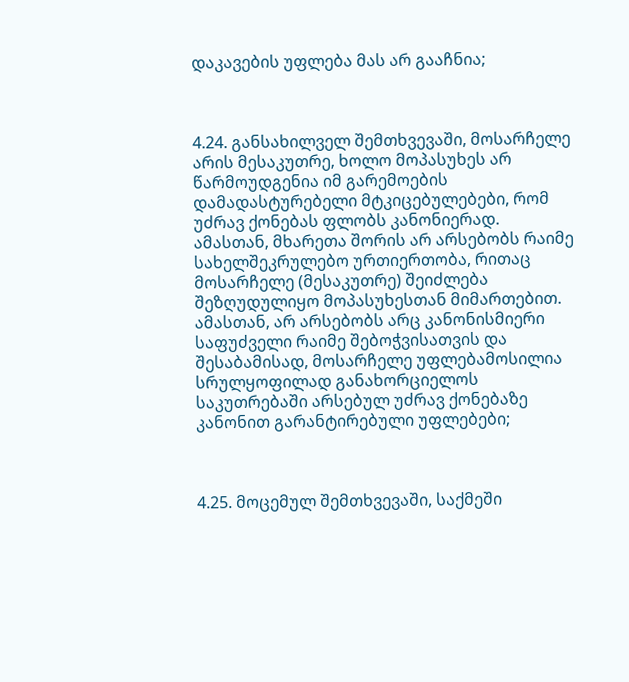დაკავების უფლება მას არ გააჩნია;



4.24. განსახილველ შემთხვევაში, მოსარჩელე არის მესაკუთრე, ხოლო მოპასუხეს არ წარმოუდგენია იმ გარემოების დამადასტურებელი მტკიცებულებები, რომ უძრავ ქონებას ფლობს კანონიერად. ამასთან, მხარეთა შორის არ არსებობს რაიმე სახელშეკრულებო ურთიერთობა, რითაც მოსარჩელე (მესაკუთრე) შეიძლება შეზღუდულიყო მოპასუხესთან მიმართებით. ამასთან, არ არსებობს არც კანონისმიერი საფუძველი რაიმე შებოჭვისათვის და შესაბამისად, მოსარჩელე უფლებამოსილია სრულყოფილად განახორციელოს საკუთრებაში არსებულ უძრავ ქონებაზე კანონით გარანტირებული უფლებები;



4.25. მოცემულ შემთხვევაში, საქმეში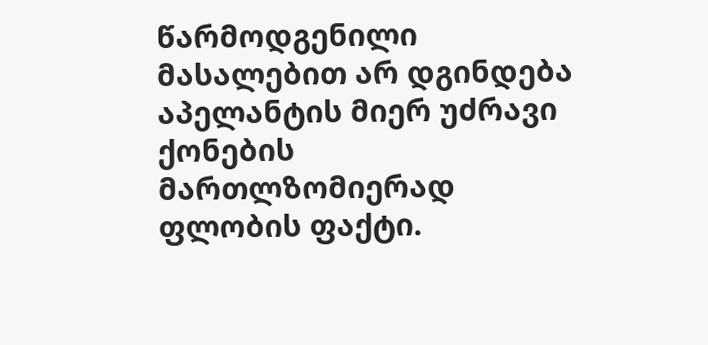წარმოდგენილი მასალებით არ დგინდება აპელანტის მიერ უძრავი ქონების მართლზომიერად ფლობის ფაქტი.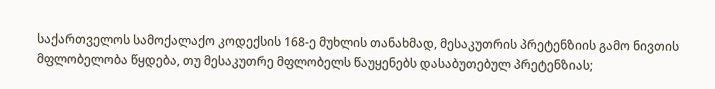საქართველოს სამოქალაქო კოდექსის 168-ე მუხლის თანახმად, მესაკუთრის პრეტენზიის გამო ნივთის მფლობელობა წყდება, თუ მესაკუთრე მფლობელს წაუყენებს დასაბუთებულ პრეტენზიას;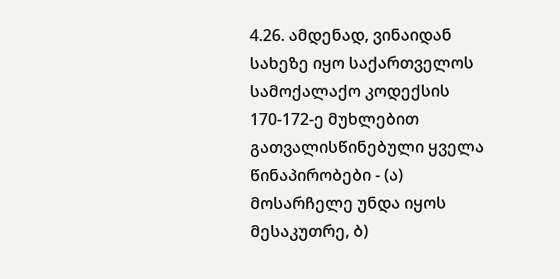4.26. ამდენად, ვინაიდან სახეზე იყო საქართველოს სამოქალაქო კოდექსის 170-172-ე მუხლებით გათვალისწინებული ყველა წინაპირობები - (ა) მოსარჩელე უნდა იყოს მესაკუთრე, ბ)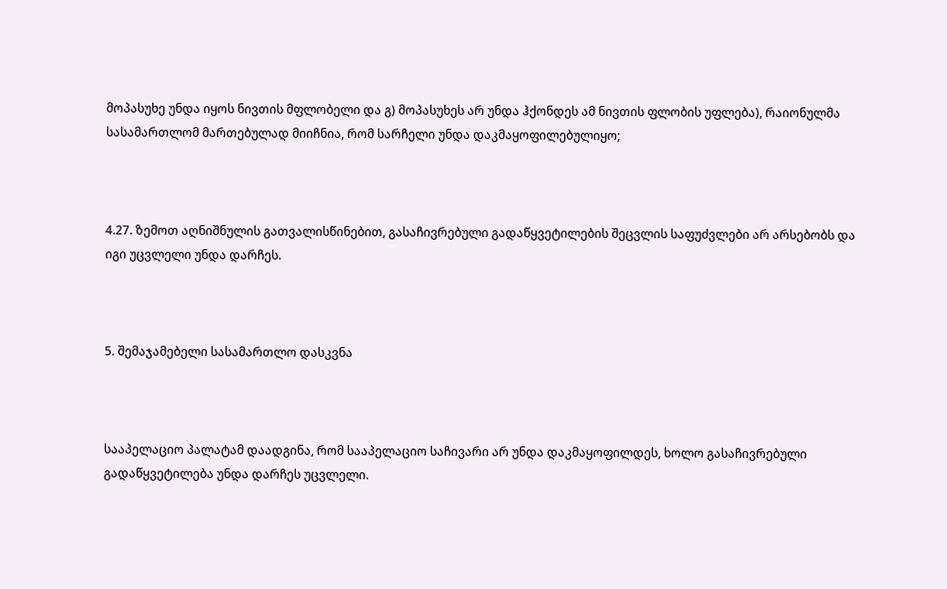მოპასუხე უნდა იყოს ნივთის მფლობელი და გ) მოპასუხეს არ უნდა ჰქონდეს ამ ნივთის ფლობის უფლება), რაიონულმა სასამართლომ მართებულად მიიჩნია, რომ სარჩელი უნდა დაკმაყოფილებულიყო;



4.27. ზემოთ აღნიშნულის გათვალისწინებით, გასაჩივრებული გადაწყვეტილების შეცვლის საფუძვლები არ არსებობს და იგი უცვლელი უნდა დარჩეს.



5. შემაჯამებელი სასამართლო დასკვნა



სააპელაციო პალატამ დაადგინა, რომ სააპელაციო საჩივარი არ უნდა დაკმაყოფილდეს, ხოლო გასაჩივრებული გადაწყვეტილება უნდა დარჩეს უცვლელი.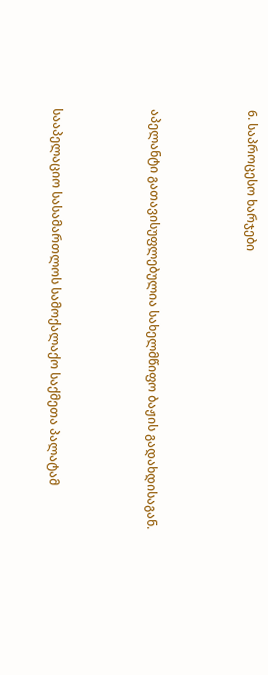6. საპროცესო ხარჯები



აპელანტი გათავისუფლებულია სახელმწიფო ბაჟის გადახდისაგან.



სააპელაციო სასამართლოს სამოქალაქო საქმეთა პალატამ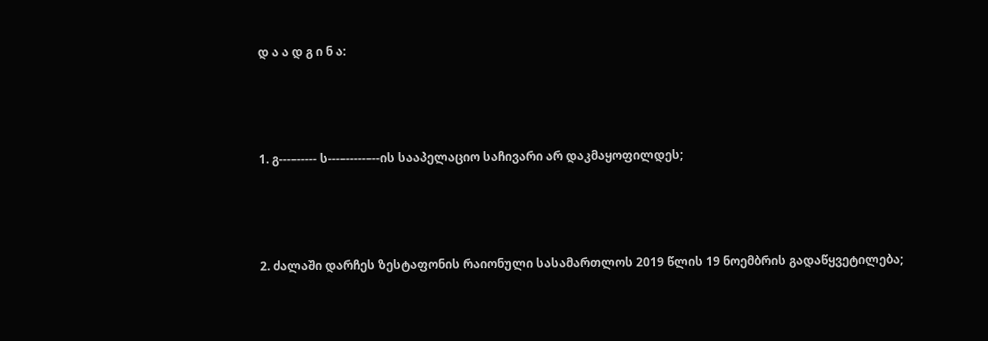დ ა ა დ გ ი ნ ა:



1. გ---–----- ს---–-----–--ის სააპელაციო საჩივარი არ დაკმაყოფილდეს;



2. ძალაში დარჩეს ზესტაფონის რაიონული სასამართლოს 2019 წლის 19 ნოემბრის გადაწყვეტილება;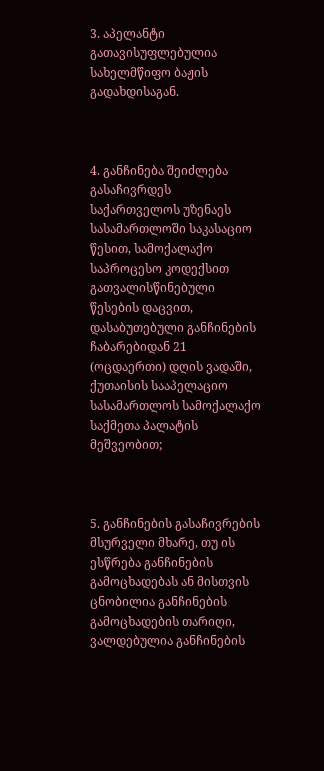3. აპელანტი გათავისუფლებულია სახელმწიფო ბაჟის გადახდისაგან.



4. განჩინება შეიძლება გასაჩივრდეს საქართველოს უზენაეს სასამართლოში საკასაციო წესით, სამოქალაქო საპროცესო კოდექსით გათვალისწინებული წესების დაცვით, დასაბუთებული განჩინების ჩაბარებიდან 21 (ოცდაერთი) დღის ვადაში, ქუთაისის სააპელაციო სასამართლოს სამოქალაქო საქმეთა პალატის მეშვეობით;



5. განჩინების გასაჩივრების მსურველი მხარე, თუ ის ესწრება განჩინების გამოცხადებას ან მისთვის ცნობილია განჩინების გამოცხადების თარიღი, ვალდებულია განჩინების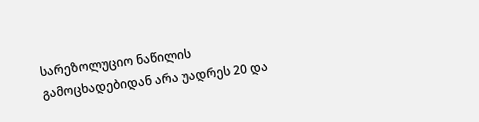სარეზოლუციო ნაწილის გამოცხადებიდან არა უადრეს 20 და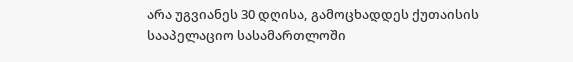არა უგვიანეს 30 დღისა, გამოცხადდეს ქუთაისის სააპელაციო სასამართლოში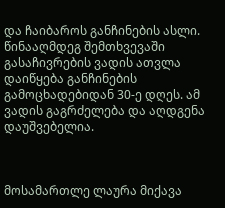და ჩაიბაროს განჩინების ასლი. წინააღმდეგ შემთხვევაში გასაჩივრების ვადის ათვლა დაიწყება განჩინების გამოცხადებიდან 30-ე დღეს. ამ ვადის გაგრძელება და აღდგენა დაუშვებელია.



მოსამართლე ლაურა მიქავა